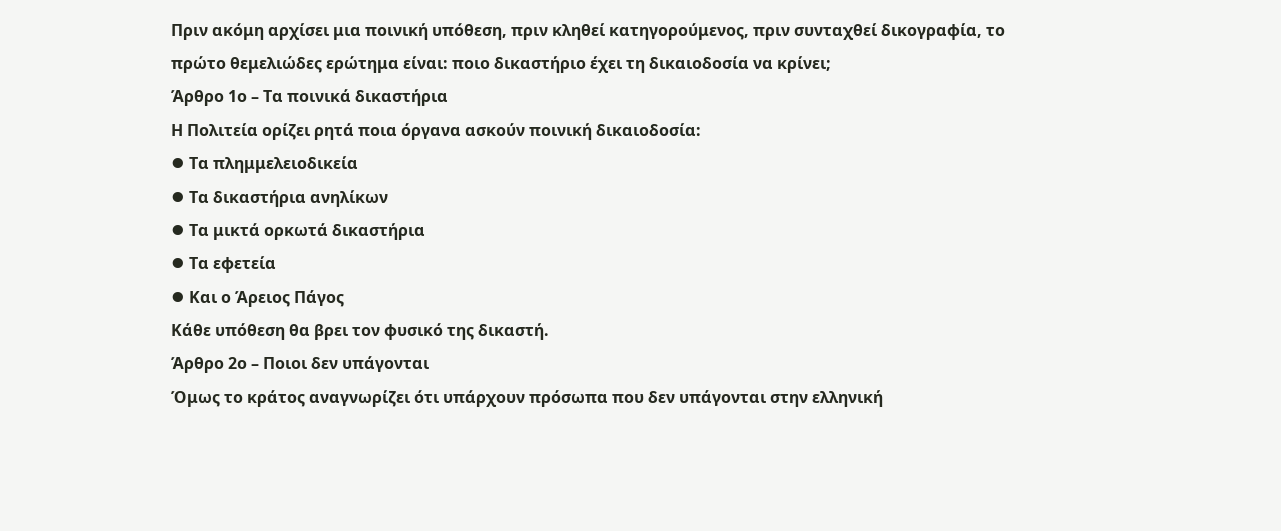Πριν ακόμη αρχίσει μια ποινική υπόθεση, πριν κληθεί κατηγορούμενος, πριν συνταχθεί δικογραφία, το πρώτο θεμελιώδες ερώτημα είναι: ποιο δικαστήριο έχει τη δικαιοδοσία να κρίνει;
Άρθρο 1ο – Τα ποινικά δικαστήρια
Η Πολιτεία ορίζει ρητά ποια όργανα ασκούν ποινική δικαιοδοσία:
⦁ Τα πλημμελειοδικεία
⦁ Τα δικαστήρια ανηλίκων
⦁ Τα μικτά ορκωτά δικαστήρια
⦁ Τα εφετεία
⦁ Και ο Άρειος Πάγος
Κάθε υπόθεση θα βρει τον φυσικό της δικαστή.
Άρθρο 2ο – Ποιοι δεν υπάγονται
Όμως το κράτος αναγνωρίζει ότι υπάρχουν πρόσωπα που δεν υπάγονται στην ελληνική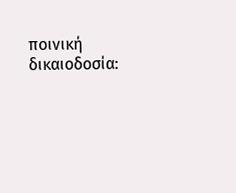ποινική δικαιοδοσία: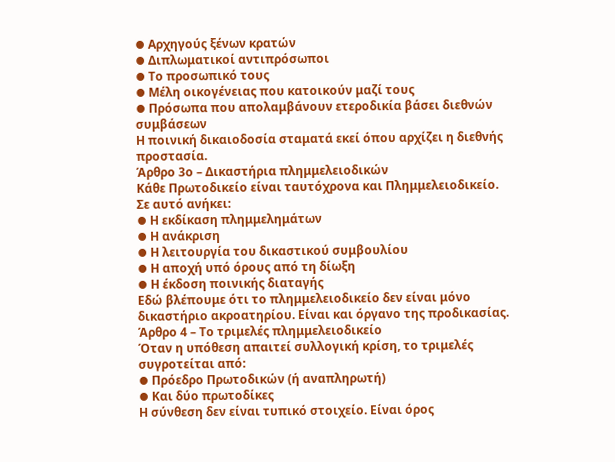⦁ Αρχηγούς ξένων κρατών
⦁ Διπλωματικοί αντιπρόσωποι
⦁ Το προσωπικό τους
⦁ Μέλη οικογένειας που κατοικούν μαζί τους
⦁ Πρόσωπα που απολαμβάνουν ετεροδικία βάσει διεθνών συμβάσεων
Η ποινική δικαιοδοσία σταματά εκεί όπου αρχίζει η διεθνής προστασία.
Άρθρο 3ο – Δικαστήρια πλημμελειοδικών
Κάθε Πρωτοδικείο είναι ταυτόχρονα και Πλημμελειοδικείο. Σε αυτό ανήκει:
⦁ Η εκδίκαση πλημμελημάτων
⦁ Η ανάκριση
⦁ Η λειτουργία του δικαστικού συμβουλίου
⦁ Η αποχή υπό όρους από τη δίωξη
⦁ Η έκδοση ποινικής διαταγής
Εδώ βλέπουμε ότι το πλημμελειοδικείο δεν είναι μόνο δικαστήριο ακροατηρίου. Είναι και όργανο της προδικασίας.
Άρθρο 4 – Το τριμελές πλημμελειοδικείο
Όταν η υπόθεση απαιτεί συλλογική κρίση, το τριμελές συγροτείται από:
⦁ Πρόεδρο Πρωτοδικών (ή αναπληρωτή)
⦁ Και δύο πρωτοδίκες
Η σύνθεση δεν είναι τυπικό στοιχείο. Είναι όρος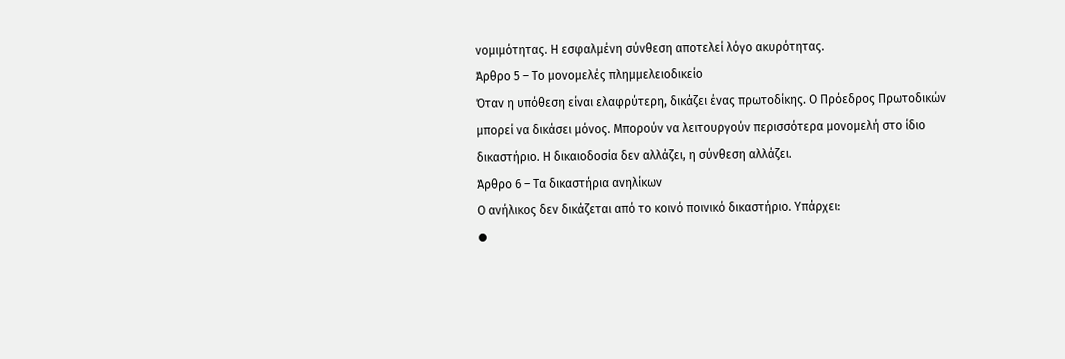νομιμότητας. Η εσφαλμένη σύνθεση αποτελεί λόγο ακυρότητας.
Άρθρο 5 – Το μονομελές πλημμελειοδικείο
Όταν η υπόθεση είναι ελαφρύτερη, δικάζει ένας πρωτοδίκης. Ο Πρόεδρος Πρωτοδικών μπορεί να δικάσει μόνος. Μπορούν να λειτουργούν περισσότερα μονομελή στο ίδιο δικαστήριο. Η δικαιοδοσία δεν αλλάζει, η σύνθεση αλλάζει.
Άρθρο 6 – Τα δικαστήρια ανηλίκων
Ο ανήλικος δεν δικάζεται από το κοινό ποινικό δικαστήριο. Υπάρχει:
⦁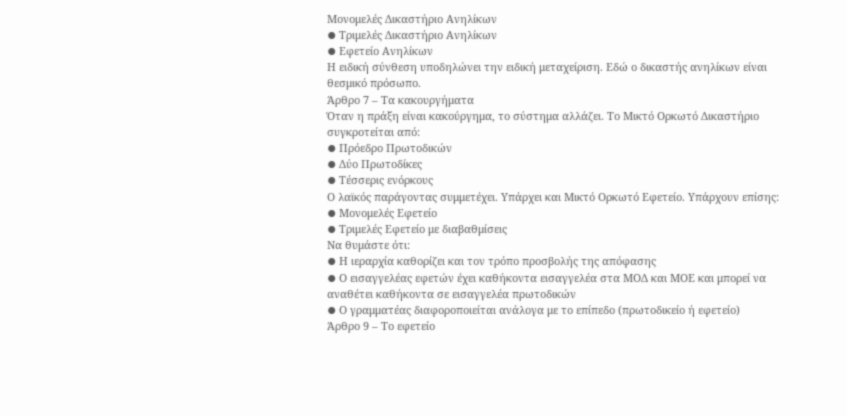Μονομελές Δικαστήριο Ανηλίκων
⦁ Τριμελές Δικαστήριο Ανηλίκων
⦁ Εφετείο Ανηλίκων
Η ειδική σύνθεση υποδηλώνει την ειδική μεταχείριση. Εδώ ο δικαστής ανηλίκων είναι θεσμικό πρόσωπο.
Άρθρο 7 – Τα κακουργήματα
Όταν η πράξη είναι κακούργημα, το σύστημα αλλάζει. Το Μικτό Ορκωτό Δικαστήριο συγκροτείται από:
⦁ Πρόεδρο Πρωτοδικών
⦁ Δύο Πρωτοδίκες
⦁ Τέσσερις ενόρκους
Ο λαϊκός παράγοντας συμμετέχει. Υπάρχει και Μικτό Ορκωτό Εφετείο. Υπάρχουν επίσης:
⦁ Μονομελές Εφετείο
⦁ Τριμελές Εφετείο με διαβαθμίσεις
Να θυμάστε ότι:
⦁ Η ιεραρχία καθορίζει και τον τρόπο προσβολής της απόφασης
⦁ Ο εισαγγελέας εφετών έχει καθήκοντα εισαγγελέα στα ΜΟΔ και ΜΟΕ και μπορεί να αναθέτει καθήκοντα σε εισαγγελέα πρωτοδικών
⦁ Ο γραμματέας διαφοροποιείται ανάλογα με το επίπεδο (πρωτοδικείο ή εφετείο)
Άρθρο 9 – Το εφετείο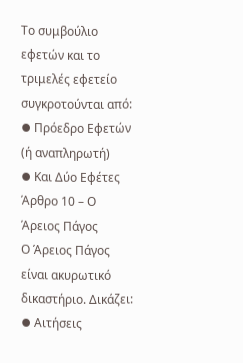Το συμβούλιο εφετών και το τριμελές εφετείο συγκροτούνται από:
⦁ Πρόεδρο Εφετών (ή αναπληρωτή)
⦁ Και Δύο Εφέτες
Άρθρο 10 – Ο Άρειος Πάγος
Ο Άρειος Πάγος είναι ακυρωτικό δικαστήριο. Δικάζει:
⦁ Αιτήσεις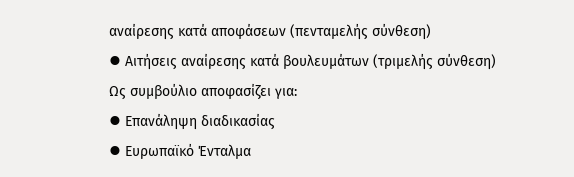αναίρεσης κατά αποφάσεων (πενταμελής σύνθεση)
⦁ Αιτήσεις αναίρεσης κατά βουλευμάτων (τριμελής σύνθεση)
Ως συμβούλιο αποφασίζει για:
⦁ Επανάληψη διαδικασίας
⦁ Ευρωπαϊκό Ένταλμα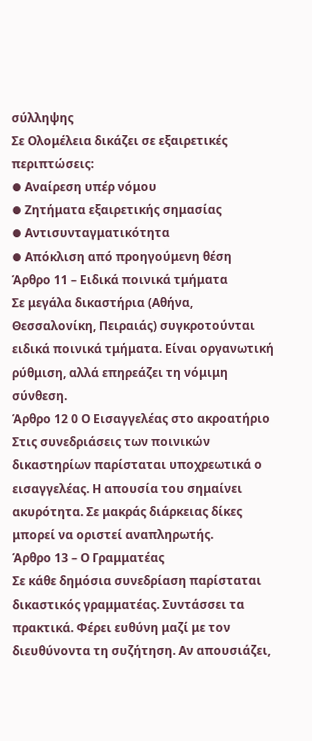σύλληψης
Σε Ολομέλεια δικάζει σε εξαιρετικές περιπτώσεις:
⦁ Αναίρεση υπέρ νόμου
⦁ Ζητήματα εξαιρετικής σημασίας
⦁ Αντισυνταγματικότητα
⦁ Απόκλιση από προηγούμενη θέση
Άρθρο 11 – Ειδικά ποινικά τμήματα
Σε μεγάλα δικαστήρια (Αθήνα, Θεσσαλονίκη, Πειραιάς) συγκροτούνται ειδικά ποινικά τμήματα. Είναι οργανωτική ρύθμιση, αλλά επηρεάζει τη νόμιμη σύνθεση.
Άρθρο 12 0 Ο Εισαγγελέας στο ακροατήριο
Στις συνεδριάσεις των ποινικών δικαστηρίων παρίσταται υποχρεωτικά ο εισαγγελέας. Η απουσία του σημαίνει ακυρότητα. Σε μακράς διάρκειας δίκες μπορεί να οριστεί αναπληρωτής.
Άρθρο 13 – Ο Γραμματέας
Σε κάθε δημόσια συνεδρίαση παρίσταται δικαστικός γραμματέας. Συντάσσει τα πρακτικά. Φέρει ευθύνη μαζί με τον διευθύνοντα τη συζήτηση. Αν απουσιάζει,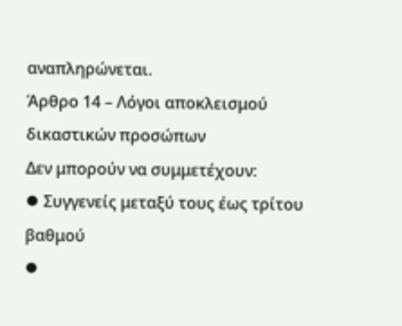αναπληρώνεται.
Άρθρο 14 – Λόγοι αποκλεισμού δικαστικών προσώπων
Δεν μπορούν να συμμετέχουν:
⦁ Συγγενείς μεταξύ τους έως τρίτου βαθμού
⦁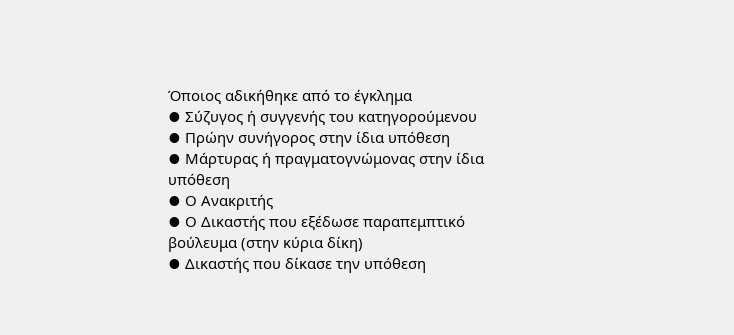Όποιος αδικήθηκε από το έγκλημα
⦁ Σύζυγος ή συγγενής του κατηγορούμενου
⦁ Πρώην συνήγορος στην ίδια υπόθεση
⦁ Μάρτυρας ή πραγματογνώμονας στην ίδια υπόθεση
⦁ Ο Ανακριτής
⦁ Ο Δικαστής που εξέδωσε παραπεμπτικό βούλευμα (στην κύρια δίκη)
⦁ Δικαστής που δίκασε την υπόθεση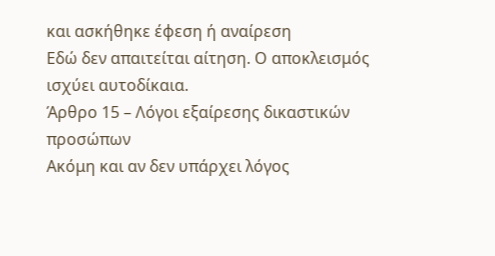και ασκήθηκε έφεση ή αναίρεση
Εδώ δεν απαιτείται αίτηση. Ο αποκλεισμός ισχύει αυτοδίκαια.
Άρθρο 15 – Λόγοι εξαίρεσης δικαστικών προσώπων
Ακόμη και αν δεν υπάρχει λόγος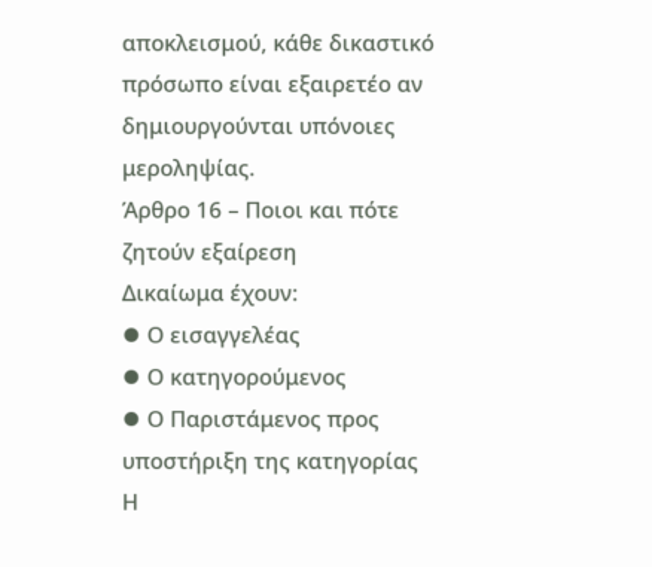αποκλεισμού, κάθε δικαστικό πρόσωπο είναι εξαιρετέο αν δημιουργούνται υπόνοιες μεροληψίας.
Άρθρο 16 – Ποιοι και πότε ζητούν εξαίρεση
Δικαίωμα έχουν:
⦁ Ο εισαγγελέας
⦁ Ο κατηγορούμενος
⦁ Ο Παριστάμενος προς υποστήριξη της κατηγορίας
Η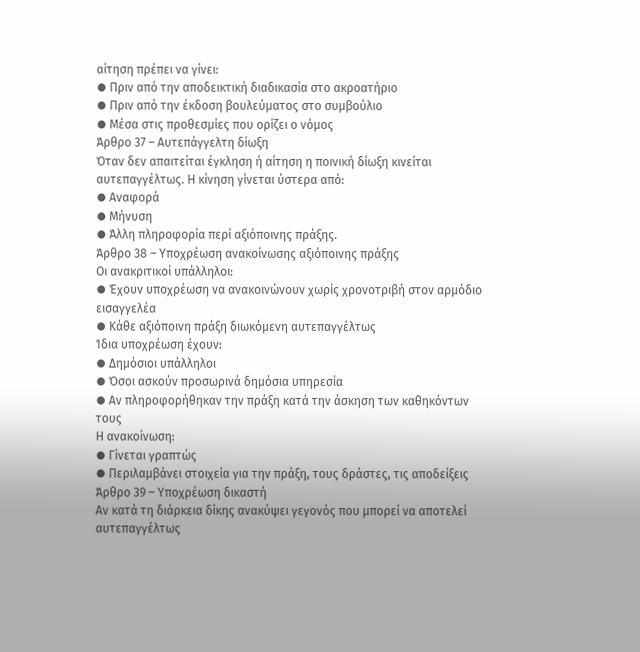αίτηση πρέπει να γίνει:
⦁ Πριν από την αποδεικτική διαδικασία στο ακροατήριο
⦁ Πριν από την έκδοση βουλεύματος στο συμβούλιο
⦁ Μέσα στις προθεσμίες που ορίζει ο νόμος
Άρθρο 37 – Αυτεπάγγελτη δίωξη
Όταν δεν απαιτείται έγκληση ή αίτηση η ποινική δίωξη κινείται αυτεπαγγέλτως. Η κίνηση γίνεται ύστερα από:
⦁ Αναφορά
⦁ Μήνυση
⦁ Άλλη πληροφορία περί αξιόποινης πράξης.
Άρθρο 38 – Υποχρέωση ανακοίνωσης αξιόποινης πράξης
Οι ανακριτικοί υπάλληλοι:
⦁ Έχουν υποχρέωση να ανακοινώνουν χωρίς χρονοτριβή στον αρμόδιο εισαγγελέα
⦁ Κάθε αξιόποινη πράξη διωκόμενη αυτεπαγγέλτως
Ίδια υποχρέωση έχουν:
⦁ Δημόσιοι υπάλληλοι
⦁ Όσοι ασκούν προσωρινά δημόσια υπηρεσία
⦁ Αν πληροφορήθηκαν την πράξη κατά την άσκηση των καθηκόντων τους
Η ανακοίνωση:
⦁ Γίνεται γραπτώς
⦁ Περιλαμβάνει στοιχεία για την πράξη, τους δράστες, τις αποδείξεις
Άρθρο 39 – Υποχρέωση δικαστή
Αν κατά τη διάρκεια δίκης ανακύψει γεγονός που μπορεί να αποτελεί αυτεπαγγέλτως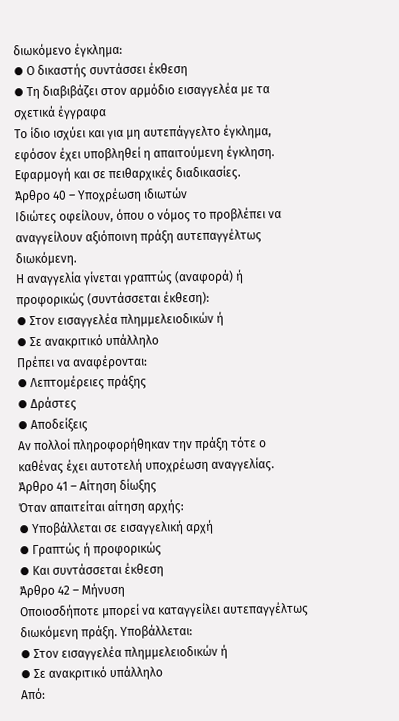διωκόμενο έγκλημα:
⦁ Ο δικαστής συντάσσει έκθεση
⦁ Τη διαβιβάζει στον αρμόδιο εισαγγελέα με τα σχετικά έγγραφα
Το ίδιο ισχύει και για μη αυτεπάγγελτο έγκλημα, εφόσον έχει υποβληθεί η απαιτούμενη έγκληση. Εφαρμογή και σε πειθαρχικές διαδικασίες.
Άρθρο 40 – Υποχρέωση ιδιωτών
Ιδιώτες οφείλουν, όπου ο νόμος το προβλέπει να αναγγείλουν αξιόποινη πράξη αυτεπαγγέλτως διωκόμενη.
Η αναγγελία γίνεται γραπτώς (αναφορά) ή προφορικώς (συντάσσεται έκθεση):
⦁ Στον εισαγγελέα πλημμελειοδικών ή
⦁ Σε ανακριτικό υπάλληλο
Πρέπει να αναφέρονται:
⦁ Λεπτομέρειες πράξης
⦁ Δράστες
⦁ Αποδείξεις
Αν πολλοί πληροφορήθηκαν την πράξη τότε ο καθένας έχει αυτοτελή υποχρέωση αναγγελίας.
Άρθρο 41 – Αίτηση δίωξης
Όταν απαιτείται αίτηση αρχής:
⦁ Υποβάλλεται σε εισαγγελική αρχή
⦁ Γραπτώς ή προφορικώς
⦁ Και συντάσσεται έκθεση
Άρθρο 42 – Μήνυση
Οποιοσδήποτε μπορεί να καταγγείλει αυτεπαγγέλτως διωκόμενη πράξη. Υποβάλλεται:
⦁ Στον εισαγγελέα πλημμελειοδικών ή
⦁ Σε ανακριτικό υπάλληλο
Από: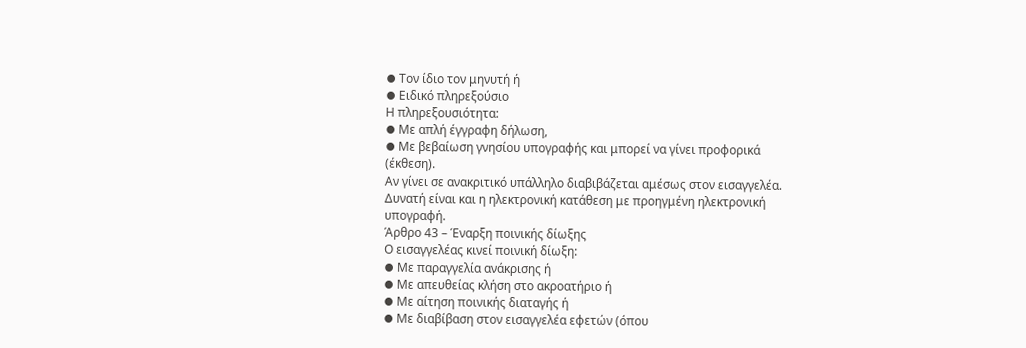⦁ Τον ίδιο τον μηνυτή ή
⦁ Ειδικό πληρεξούσιο
Η πληρεξουσιότητα:
⦁ Με απλή έγγραφη δήλωση,
⦁ Με βεβαίωση γνησίου υπογραφής και μπορεί να γίνει προφορικά (έκθεση).
Αν γίνει σε ανακριτικό υπάλληλο διαβιβάζεται αμέσως στον εισαγγελέα. Δυνατή είναι και η ηλεκτρονική κατάθεση με προηγμένη ηλεκτρονική υπογραφή.
Άρθρο 43 – Έναρξη ποινικής δίωξης
Ο εισαγγελέας κινεί ποινική δίωξη:
⦁ Με παραγγελία ανάκρισης ή
⦁ Με απευθείας κλήση στο ακροατήριο ή
⦁ Με αίτηση ποινικής διαταγής ή
⦁ Με διαβίβαση στον εισαγγελέα εφετών (όπου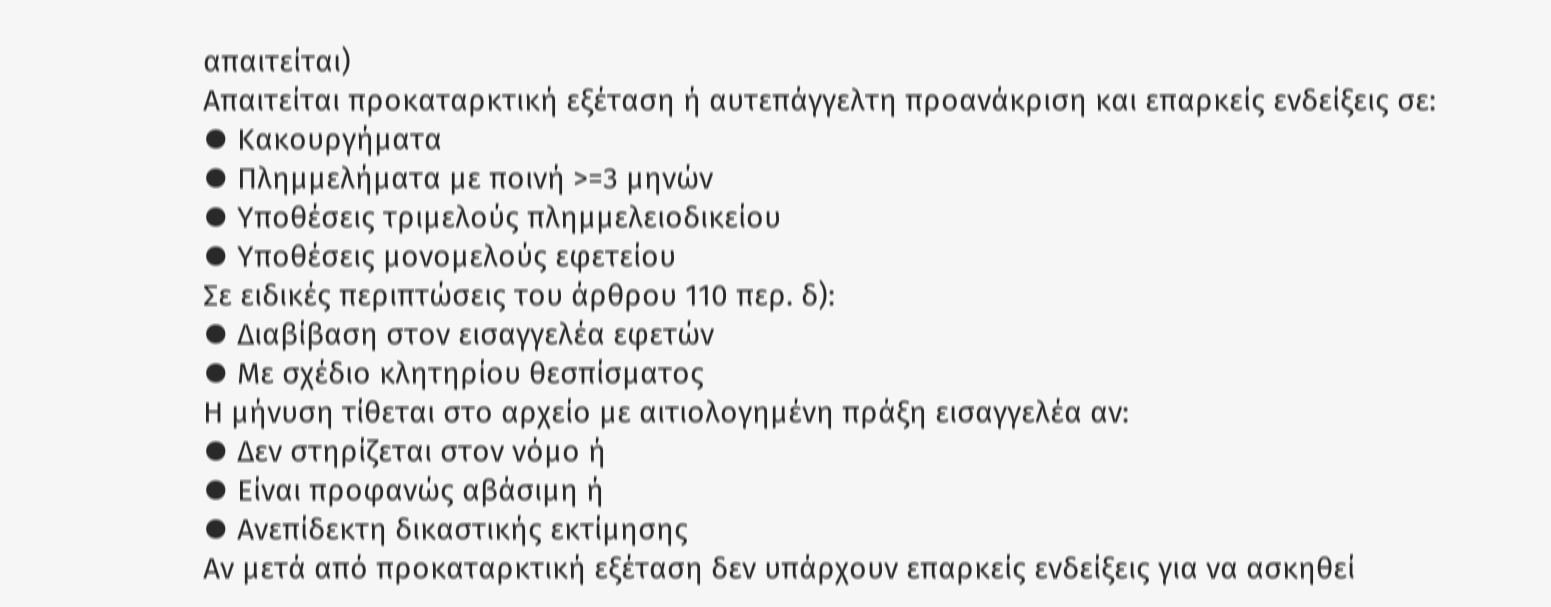απαιτείται)
Απαιτείται προκαταρκτική εξέταση ή αυτεπάγγελτη προανάκριση και επαρκείς ενδείξεις σε:
⦁ Κακουργήματα
⦁ Πλημμελήματα με ποινή >=3 μηνών
⦁ Υποθέσεις τριμελούς πλημμελειοδικείου
⦁ Υποθέσεις μονομελούς εφετείου
Σε ειδικές περιπτώσεις του άρθρου 110 περ. δ):
⦁ Διαβίβαση στον εισαγγελέα εφετών
⦁ Με σχέδιο κλητηρίου θεσπίσματος
Η μήνυση τίθεται στο αρχείο με αιτιολογημένη πράξη εισαγγελέα αν:
⦁ Δεν στηρίζεται στον νόμο ή
⦁ Είναι προφανώς αβάσιμη ή
⦁ Ανεπίδεκτη δικαστικής εκτίμησης
Αν μετά από προκαταρκτική εξέταση δεν υπάρχουν επαρκείς ενδείξεις για να ασκηθεί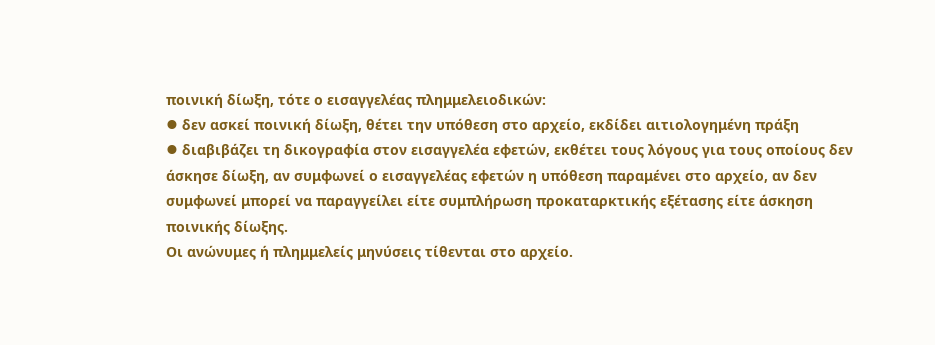ποινική δίωξη, τότε ο εισαγγελέας πλημμελειοδικών:
⦁ δεν ασκεί ποινική δίωξη, θέτει την υπόθεση στο αρχείο, εκδίδει αιτιολογημένη πράξη
⦁ διαβιβάζει τη δικογραφία στον εισαγγελέα εφετών, εκθέτει τους λόγους για τους οποίους δεν άσκησε δίωξη, αν συμφωνεί ο εισαγγελέας εφετών η υπόθεση παραμένει στο αρχείο, αν δεν συμφωνεί μπορεί να παραγγείλει είτε συμπλήρωση προκαταρκτικής εξέτασης είτε άσκηση ποινικής δίωξης.
Οι ανώνυμες ή πλημμελείς μηνύσεις τίθενται στο αρχείο.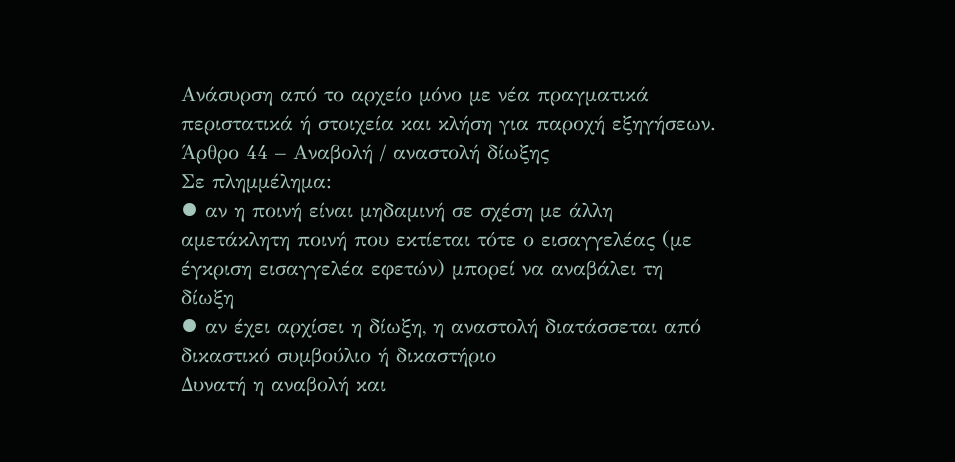Ανάσυρση από το αρχείο μόνο με νέα πραγματικά περιστατικά ή στοιχεία και κλήση για παροχή εξηγήσεων.
Άρθρο 44 – Αναβολή / αναστολή δίωξης
Σε πλημμέλημα:
⦁ αν η ποινή είναι μηδαμινή σε σχέση με άλλη αμετάκλητη ποινή που εκτίεται τότε ο εισαγγελέας (με έγκριση εισαγγελέα εφετών) μπορεί να αναβάλει τη δίωξη
⦁ αν έχει αρχίσει η δίωξη, η αναστολή διατάσσεται από δικαστικό συμβούλιο ή δικαστήριο
Δυνατή η αναβολή και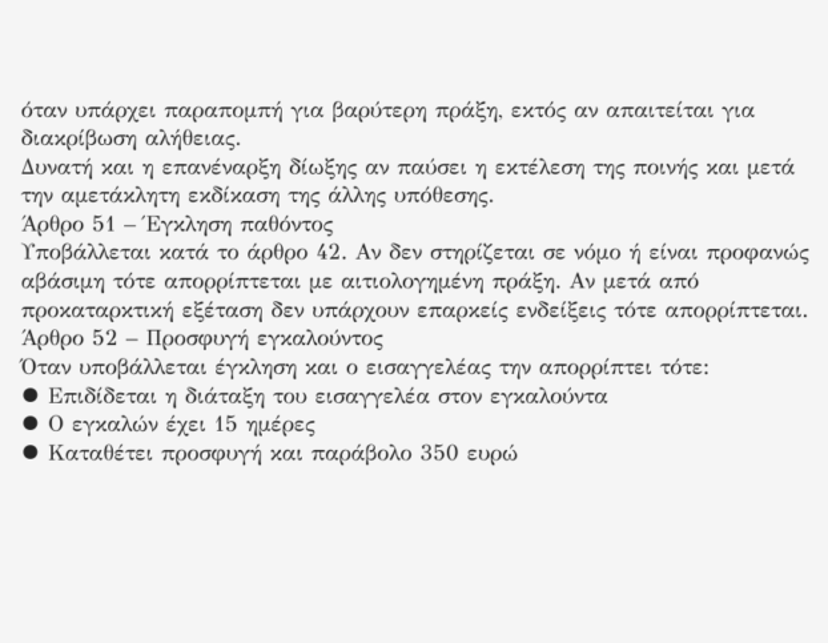όταν υπάρχει παραπομπή για βαρύτερη πράξη, εκτός αν απαιτείται για διακρίβωση αλήθειας.
Δυνατή και η επανέναρξη δίωξης αν παύσει η εκτέλεση της ποινής και μετά την αμετάκλητη εκδίκαση της άλλης υπόθεσης.
Άρθρο 51 – Έγκληση παθόντος
Υποβάλλεται κατά το άρθρο 42. Αν δεν στηρίζεται σε νόμο ή είναι προφανώς αβάσιμη τότε απορρίπτεται με αιτιολογημένη πράξη. Αν μετά από προκαταρκτική εξέταση δεν υπάρχουν επαρκείς ενδείξεις τότε απορρίπτεται.
Άρθρο 52 – Προσφυγή εγκαλούντος
Όταν υποβάλλεται έγκληση και ο εισαγγελέας την απορρίπτει τότε:
⦁ Επιδίδεται η διάταξη του εισαγγελέα στον εγκαλούντα
⦁ Ο εγκαλών έχει 15 ημέρες
⦁ Καταθέτει προσφυγή και παράβολο 350 ευρώ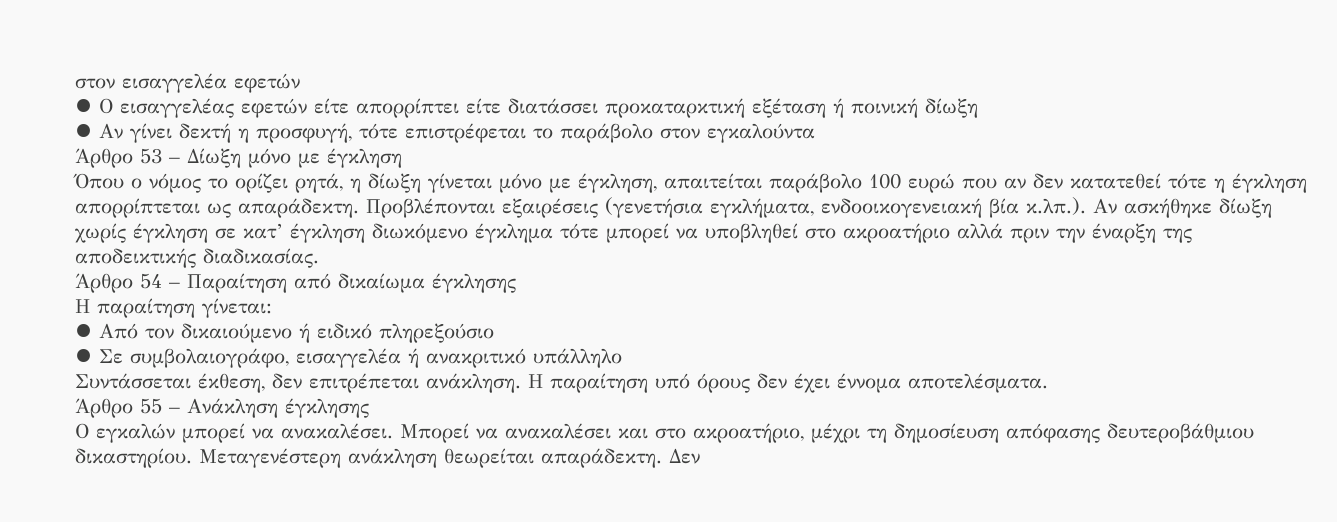στον εισαγγελέα εφετών
⦁ Ο εισαγγελέας εφετών είτε απορρίπτει είτε διατάσσει προκαταρκτική εξέταση ή ποινική δίωξη
⦁ Αν γίνει δεκτή η προσφυγή, τότε επιστρέφεται το παράβολο στον εγκαλούντα
Άρθρο 53 – Δίωξη μόνο με έγκληση
Όπου ο νόμος το ορίζει ρητά, η δίωξη γίνεται μόνο με έγκληση, απαιτείται παράβολο 100 ευρώ που αν δεν κατατεθεί τότε η έγκληση απορρίπτεται ως απαράδεκτη. Προβλέπονται εξαιρέσεις (γενετήσια εγκλήματα, ενδοοικογενειακή βία κ.λπ.). Αν ασκήθηκε δίωξη χωρίς έγκληση σε κατ’ έγκληση διωκόμενο έγκλημα τότε μπορεί να υποβληθεί στο ακροατήριο αλλά πριν την έναρξη της αποδεικτικής διαδικασίας.
Άρθρο 54 – Παραίτηση από δικαίωμα έγκλησης
Η παραίτηση γίνεται:
⦁ Από τον δικαιούμενο ή ειδικό πληρεξούσιο
⦁ Σε συμβολαιογράφο, εισαγγελέα ή ανακριτικό υπάλληλο
Συντάσσεται έκθεση, δεν επιτρέπεται ανάκληση. Η παραίτηση υπό όρους δεν έχει έννομα αποτελέσματα.
Άρθρο 55 – Ανάκληση έγκλησης
Ο εγκαλών μπορεί να ανακαλέσει. Μπορεί να ανακαλέσει και στο ακροατήριο, μέχρι τη δημοσίευση απόφασης δευτεροβάθμιου δικαστηρίου. Μεταγενέστερη ανάκληση θεωρείται απαράδεκτη. Δεν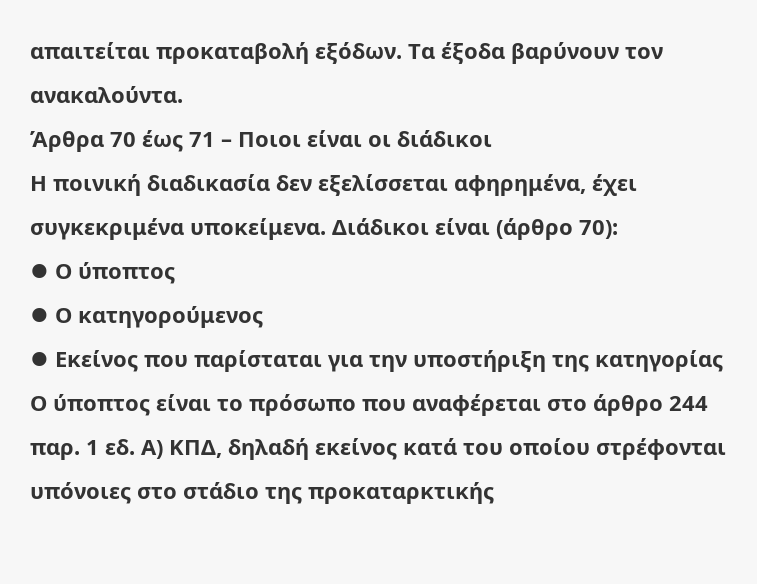απαιτείται προκαταβολή εξόδων. Τα έξοδα βαρύνουν τον ανακαλούντα.
Άρθρα 70 έως 71 – Ποιοι είναι οι διάδικοι
Η ποινική διαδικασία δεν εξελίσσεται αφηρημένα, έχει συγκεκριμένα υποκείμενα. Διάδικοι είναι (άρθρο 70):
⦁ Ο ύποπτος
⦁ Ο κατηγορούμενος
⦁ Εκείνος που παρίσταται για την υποστήριξη της κατηγορίας
Ο ύποπτος είναι το πρόσωπο που αναφέρεται στο άρθρο 244 παρ. 1 εδ. Α) ΚΠΔ, δηλαδή εκείνος κατά του οποίου στρέφονται υπόνοιες στο στάδιο της προκαταρκτικής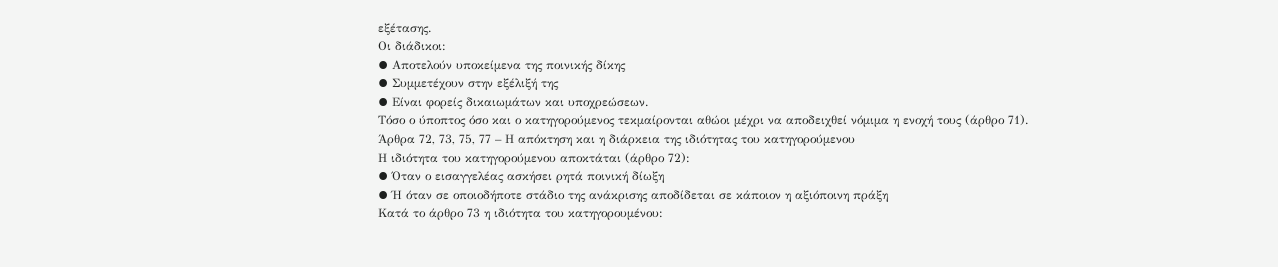εξέτασης.
Οι διάδικοι:
⦁ Αποτελούν υποκείμενα της ποινικής δίκης
⦁ Συμμετέχουν στην εξέλιξή της
⦁ Είναι φορείς δικαιωμάτων και υποχρεώσεων.
Τόσο ο ύποπτος όσο και ο κατηγορούμενος τεκμαίρονται αθώοι μέχρι να αποδειχθεί νόμιμα η ενοχή τους (άρθρο 71).
Άρθρα 72, 73, 75, 77 – Η απόκτηση και η διάρκεια της ιδιότητας του κατηγορούμενου
Η ιδιότητα του κατηγορούμενου αποκτάται (άρθρο 72):
⦁ Όταν ο εισαγγελέας ασκήσει ρητά ποινική δίωξη
⦁ Ή όταν σε οποιοδήποτε στάδιο της ανάκρισης αποδίδεται σε κάποιον η αξιόποινη πράξη
Κατά το άρθρο 73 η ιδιότητα του κατηγορουμένου: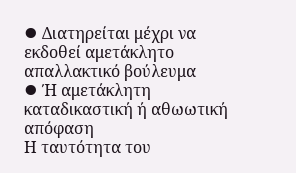⦁ Διατηρείται μέχρι να εκδοθεί αμετάκλητο απαλλακτικό βούλευμα
⦁ Ή αμετάκλητη καταδικαστική ή αθωωτική απόφαση
Η ταυτότητα του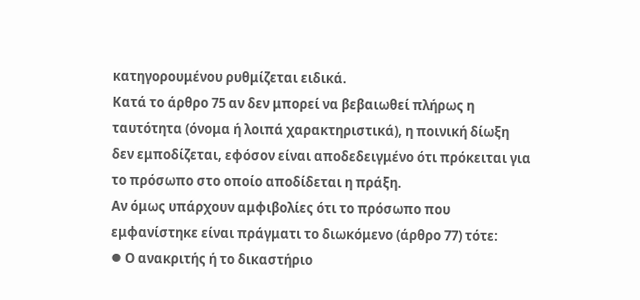κατηγορουμένου ρυθμίζεται ειδικά.
Κατά το άρθρο 75 αν δεν μπορεί να βεβαιωθεί πλήρως η ταυτότητα (όνομα ή λοιπά χαρακτηριστικά), η ποινική δίωξη δεν εμποδίζεται, εφόσον είναι αποδεδειγμένο ότι πρόκειται για το πρόσωπο στο οποίο αποδίδεται η πράξη.
Αν όμως υπάρχουν αμφιβολίες ότι το πρόσωπο που εμφανίστηκε είναι πράγματι το διωκόμενο (άρθρο 77) τότε:
⦁ Ο ανακριτής ή το δικαστήριο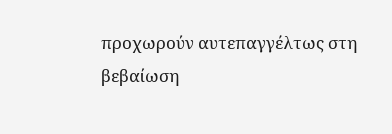προχωρούν αυτεπαγγέλτως στη βεβαίωση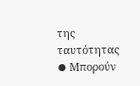της ταυτότητας
⦁ Μπορούν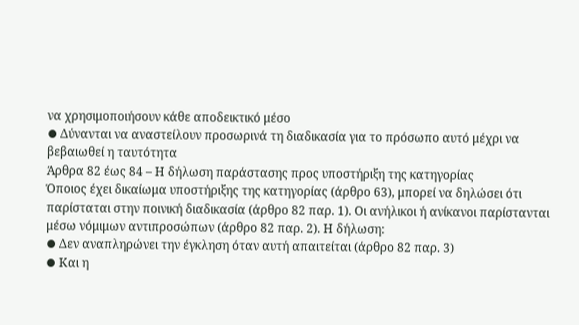να χρησιμοποιήσουν κάθε αποδεικτικό μέσο
⦁ Δύνανται να αναστείλουν προσωρινά τη διαδικασία για το πρόσωπο αυτό μέχρι να βεβαιωθεί η ταυτότητα
Άρθρα 82 έως 84 – Η δήλωση παράστασης προς υποστήριξη της κατηγορίας
Όποιος έχει δικαίωμα υποστήριξης της κατηγορίας (άρθρο 63), μπορεί να δηλώσει ότι παρίσταται στην ποινική διαδικασία (άρθρο 82 παρ. 1). Οι ανήλικοι ή ανίκανοι παρίστανται μέσω νόμιμων αντιπροσώπων (άρθρο 82 παρ. 2). Η δήλωση:
⦁ Δεν αναπληρώνει την έγκληση όταν αυτή απαιτείται (άρθρο 82 παρ. 3)
⦁ Και η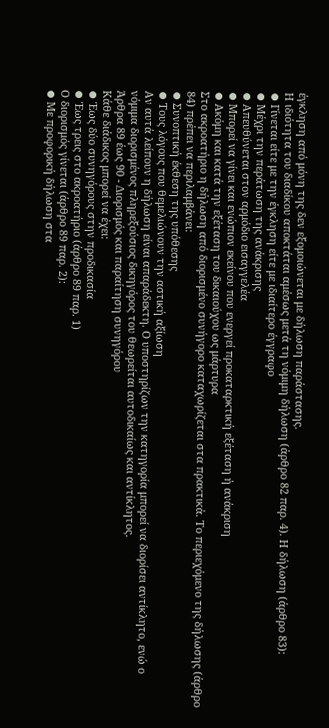έγκληση από μόνη της δεν εξομοιώνεται με δήλωση παράστασης.
Η ιδιότητα του διαδίκου αποκτάται αμέσως μετά τη νόμιμη δήλωση (άρθρο 82 παρ. 4). Η δήλωση (άρθρο 83):
⦁ Γίνεται είτε με την έγκληση είτε με ιδιαίτερο έγγραφο
⦁ Μέχρι την περάτωση της ανάκρισης
⦁ Απευθύνεται στον αρμόδιο εισαγγελέα
⦁ Μπορεί να γίνει και ενώπιον εκείνου που ενεργεί προκαταρκτική εξέταση ή ανάκριση
⦁ Ακόμη και κατά την εξέταση του δικαιούχου ως μάρτυρα
Στο ακροατήριο η δήλωση από διορισμένο συνήγορο καταχωρίζεται στα πρακτικά. Το περιεχόμενο της δήλωσης (άρθρο 84) πρέπει να περιλαμβάνει:
⦁ Συνοπτική έκθεση της υπόθεσης
⦁ Τους λόγους που θεμελιώνουν την αστική αξίωση
Αν αυτά λείπουν η δήλωση είναι απαράδεκτη. Ο υποστηρίζων την κατηγορία μπορεί να διορίσει αντίκλητο, ενώ ο νόμιμα διορισμένος πληρεξούσιος δικηγόρος του θεωρείται αυτοδικαίως και αντίκλητος.
Άρθρα 89 έως 90 - Διορισμός και παραίτηση συνηγόρου
Κάθε διάδικος μπορεί να έχει:
⦁ Έως δύο συνηγόρους στην προδικασία
⦁ Έως τρεις στο ακροατήριο (άρθρο 89 παρ. 1)
Ο διορισμός γίνεται (άρθρο 89 παρ. 2):
⦁ Με προφορική δήλωση στα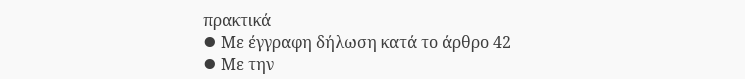πρακτικά
⦁ Με έγγραφη δήλωση κατά το άρθρο 42
⦁ Με την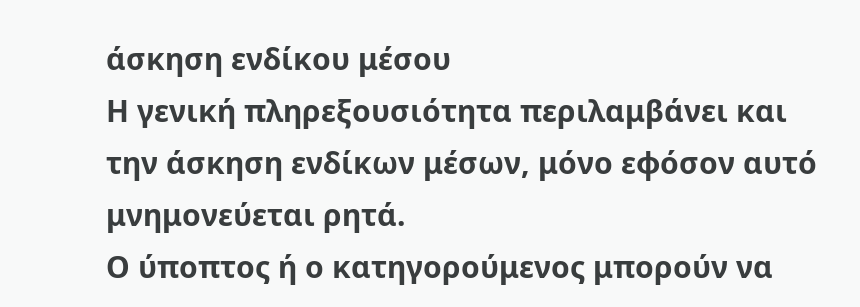άσκηση ενδίκου μέσου
Η γενική πληρεξουσιότητα περιλαμβάνει και την άσκηση ενδίκων μέσων, μόνο εφόσον αυτό μνημονεύεται ρητά.
Ο ύποπτος ή ο κατηγορούμενος μπορούν να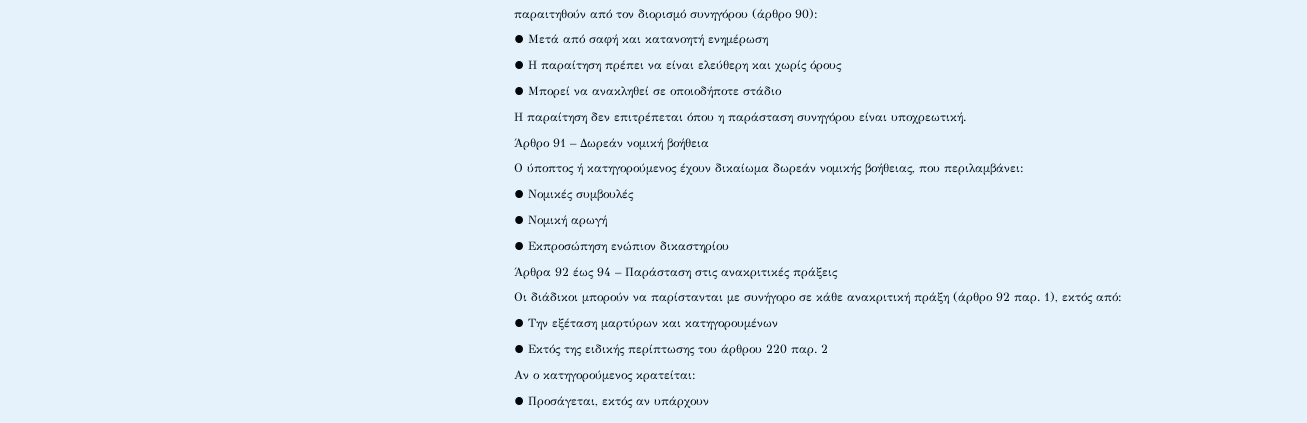παραιτηθούν από τον διορισμό συνηγόρου (άρθρο 90):
⦁ Μετά από σαφή και κατανοητή ενημέρωση
⦁ Η παραίτηση πρέπει να είναι ελεύθερη και χωρίς όρους
⦁ Μπορεί να ανακληθεί σε οποιοδήποτε στάδιο
Η παραίτηση δεν επιτρέπεται όπου η παράσταση συνηγόρου είναι υποχρεωτική.
Άρθρο 91 – Δωρεάν νομική βοήθεια
Ο ύποπτος ή κατηγορούμενος έχουν δικαίωμα δωρεάν νομικής βοήθειας, που περιλαμβάνει:
⦁ Νομικές συμβουλές
⦁ Νομική αρωγή
⦁ Εκπροσώπηση ενώπιον δικαστηρίου
Άρθρα 92 έως 94 – Παράσταση στις ανακριτικές πράξεις
Οι διάδικοι μπορούν να παρίστανται με συνήγορο σε κάθε ανακριτική πράξη (άρθρο 92 παρ. 1), εκτός από:
⦁ Την εξέταση μαρτύρων και κατηγορουμένων
⦁ Εκτός της ειδικής περίπτωσης του άρθρου 220 παρ. 2
Αν ο κατηγορούμενος κρατείται:
⦁ Προσάγεται, εκτός αν υπάρχουν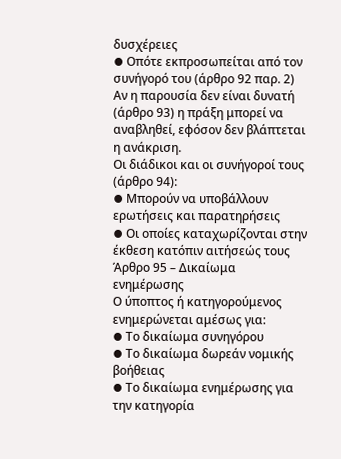δυσχέρειες
⦁ Οπότε εκπροσωπείται από τον συνήγορό του (άρθρο 92 παρ. 2)
Αν η παρουσία δεν είναι δυνατή (άρθρο 93) η πράξη μπορεί να αναβληθεί, εφόσον δεν βλάπτεται η ανάκριση.
Οι διάδικοι και οι συνήγοροί τους (άρθρο 94):
⦁ Μπορούν να υποβάλλουν ερωτήσεις και παρατηρήσεις
⦁ Οι οποίες καταχωρίζονται στην έκθεση κατόπιν αιτήσεώς τους
Άρθρο 95 – Δικαίωμα ενημέρωσης
Ο ύποπτος ή κατηγορούμενος ενημερώνεται αμέσως για:
⦁ Το δικαίωμα συνηγόρου
⦁ Το δικαίωμα δωρεάν νομικής βοήθειας
⦁ Το δικαίωμα ενημέρωσης για την κατηγορία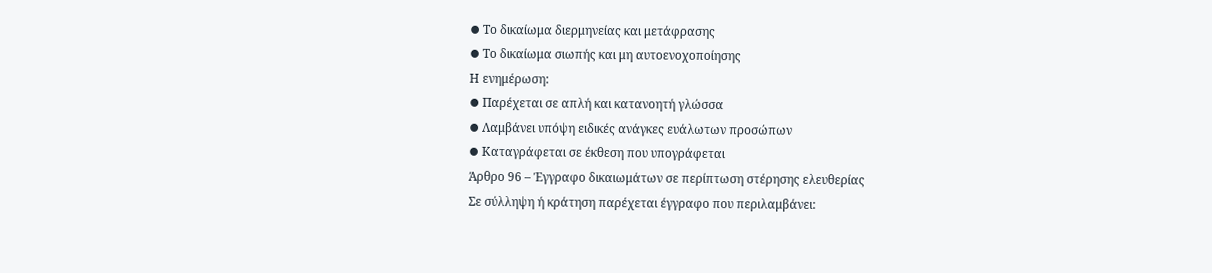⦁ Το δικαίωμα διερμηνείας και μετάφρασης
⦁ Το δικαίωμα σιωπής και μη αυτοενοχοποίησης
Η ενημέρωση:
⦁ Παρέχεται σε απλή και κατανοητή γλώσσα
⦁ Λαμβάνει υπόψη ειδικές ανάγκες ευάλωτων προσώπων
⦁ Καταγράφεται σε έκθεση που υπογράφεται
Άρθρο 96 – Έγγραφο δικαιωμάτων σε περίπτωση στέρησης ελευθερίας
Σε σύλληψη ή κράτηση παρέχεται έγγραφο που περιλαμβάνει: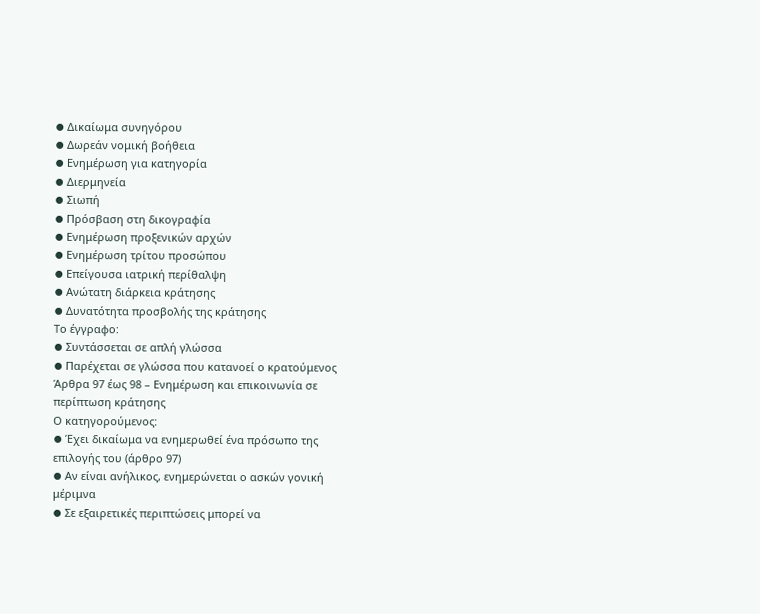⦁ Δικαίωμα συνηγόρου
⦁ Δωρεάν νομική βοήθεια
⦁ Ενημέρωση για κατηγορία
⦁ Διερμηνεία
⦁ Σιωπή
⦁ Πρόσβαση στη δικογραφία
⦁ Ενημέρωση προξενικών αρχών
⦁ Ενημέρωση τρίτου προσώπου
⦁ Επείγουσα ιατρική περίθαλψη
⦁ Ανώτατη διάρκεια κράτησης
⦁ Δυνατότητα προσβολής της κράτησης
Το έγγραφο:
⦁ Συντάσσεται σε απλή γλώσσα
⦁ Παρέχεται σε γλώσσα που κατανοεί ο κρατούμενος
Άρθρα 97 έως 98 – Ενημέρωση και επικοινωνία σε περίπτωση κράτησης
Ο κατηγορούμενος:
⦁ Έχει δικαίωμα να ενημερωθεί ένα πρόσωπο της επιλογής του (άρθρο 97)
⦁ Αν είναι ανήλικος, ενημερώνεται ο ασκών γονική μέριμνα
⦁ Σε εξαιρετικές περιπτώσεις μπορεί να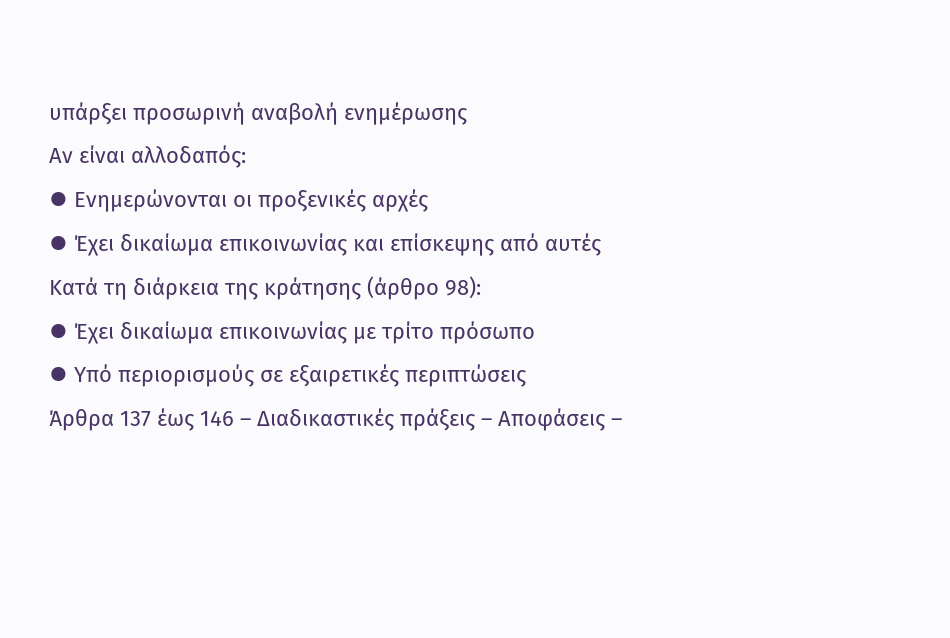υπάρξει προσωρινή αναβολή ενημέρωσης
Αν είναι αλλοδαπός:
⦁ Ενημερώνονται οι προξενικές αρχές
⦁ Έχει δικαίωμα επικοινωνίας και επίσκεψης από αυτές
Κατά τη διάρκεια της κράτησης (άρθρο 98):
⦁ Έχει δικαίωμα επικοινωνίας με τρίτο πρόσωπο
⦁ Υπό περιορισμούς σε εξαιρετικές περιπτώσεις
Άρθρα 137 έως 146 – Διαδικαστικές πράξεις – Αποφάσεις –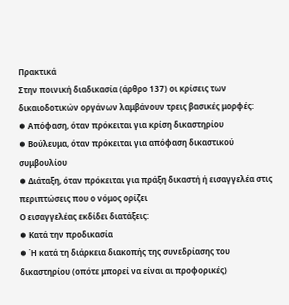Πρακτικά
Στην ποινική διαδικασία (άρθρο 137) οι κρίσεις των δικαιοδοτικών οργάνων λαμβάνουν τρεις βασικές μορφές:
⦁ Απόφαση, όταν πρόκειται για κρίση δικαστηρίου
⦁ Βούλευμα, όταν πρόκειται για απόφαση δικαστικού συμβουλίου
⦁ Διάταξη, όταν πρόκειται για πράξη δικαστή ή εισαγγελέα στις περιπτώσεις που ο νόμος ορίζει
Ο εισαγγελέας εκδίδει διατάξεις:
⦁ Κατά την προδικασία
⦁ Ή κατά τη διάρκεια διακοπής της συνεδρίασης του δικαστηρίου (οπότε μπορεί να είναι αι προφορικές)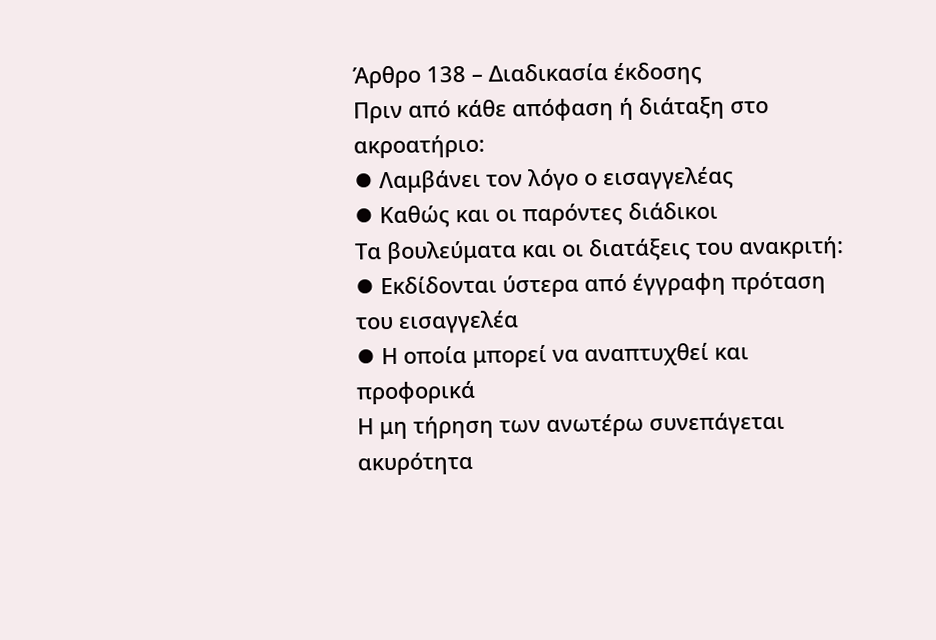Άρθρο 138 – Διαδικασία έκδοσης
Πριν από κάθε απόφαση ή διάταξη στο ακροατήριο:
⦁ Λαμβάνει τον λόγο ο εισαγγελέας
⦁ Καθώς και οι παρόντες διάδικοι
Τα βουλεύματα και οι διατάξεις του ανακριτή:
⦁ Εκδίδονται ύστερα από έγγραφη πρόταση του εισαγγελέα
⦁ Η οποία μπορεί να αναπτυχθεί και προφορικά
Η μη τήρηση των ανωτέρω συνεπάγεται ακυρότητα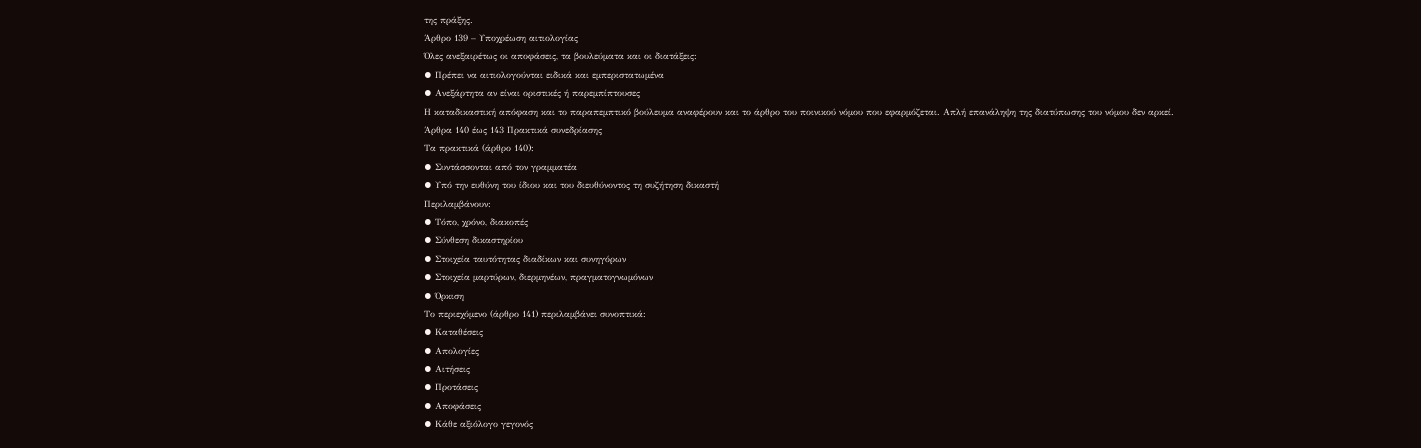της πράξης.
Άρθρο 139 – Υποχρέωση αιτιολογίας
Όλες ανεξαιρέτως οι αποφάσεις, τα βουλεύματα και οι διατάξεις:
⦁ Πρέπει να αιτιολογούνται ειδικά και εμπεριστατωμένα
⦁ Ανεξάρτητα αν είναι οριστικές ή παρεμπίπτουσες
Η καταδικαστική απόφαση και το παραπεμπτικό βούλευμα αναφέρουν και το άρθρο του ποινικού νόμου που εφαρμόζεται. Απλή επανάληψη της διατύπωσης του νόμου δεν αρκεί.
Άρθρα 140 έως 143 Πρακτικά συνεδρίασης
Τα πρακτικά (άρθρο 140):
⦁ Συντάσσονται από τον γραμματέα
⦁ Υπό την ευθύνη του ίδιου και του διευθύνοντος τη συζήτηση δικαστή
Περιλαμβάνουν:
⦁ Τόπο, χρόνο, διακοπές
⦁ Σύνθεση δικαστηρίου
⦁ Στοιχεία ταυτότητας διαδίκων και συνηγόρων
⦁ Στοιχεία μαρτύρων, διερμηνέων, πραγματογνωμόνων
⦁ Όρκιση
Το περιεχόμενο (άρθρο 141) περιλαμβάνει συνοπτικά:
⦁ Καταθέσεις
⦁ Απολογίες
⦁ Αιτήσεις
⦁ Προτάσεις
⦁ Αποφάσεις
⦁ Κάθε αξιόλογο γεγονός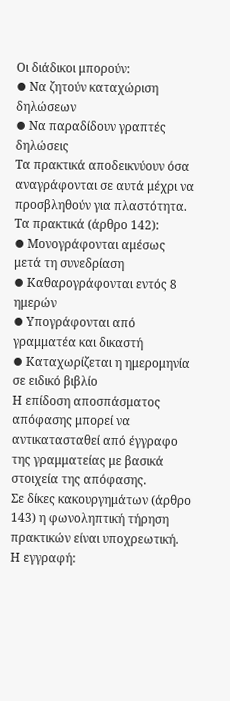Οι διάδικοι μπορούν:
⦁ Να ζητούν καταχώριση δηλώσεων
⦁ Να παραδίδουν γραπτές δηλώσεις
Τα πρακτικά αποδεικνύουν όσα αναγράφονται σε αυτά μέχρι να προσβληθούν για πλαστότητα.
Τα πρακτικά (άρθρο 142):
⦁ Μονογράφονται αμέσως μετά τη συνεδρίαση
⦁ Καθαρογράφονται εντός 8 ημερών
⦁ Υπογράφονται από γραμματέα και δικαστή
⦁ Καταχωρίζεται η ημερομηνία σε ειδικό βιβλίο
Η επίδοση αποσπάσματος απόφασης μπορεί να αντικατασταθεί από έγγραφο της γραμματείας με βασικά στοιχεία της απόφασης.
Σε δίκες κακουργημάτων (άρθρο 143) η φωνοληπτική τήρηση πρακτικών είναι υποχρεωτική.
Η εγγραφή: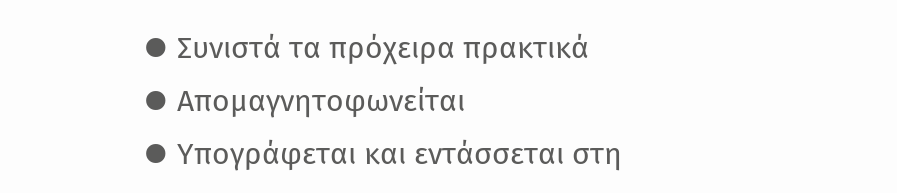⦁ Συνιστά τα πρόχειρα πρακτικά
⦁ Απομαγνητοφωνείται
⦁ Υπογράφεται και εντάσσεται στη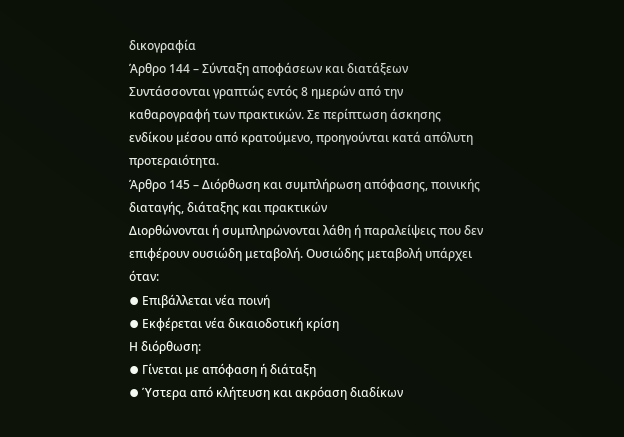δικογραφία
Άρθρο 144 – Σύνταξη αποφάσεων και διατάξεων
Συντάσσονται γραπτώς εντός 8 ημερών από την καθαρογραφή των πρακτικών. Σε περίπτωση άσκησης ενδίκου μέσου από κρατούμενο, προηγούνται κατά απόλυτη προτεραιότητα.
Άρθρο 145 – Διόρθωση και συμπλήρωση απόφασης, ποινικής διαταγής, διάταξης και πρακτικών
Διορθώνονται ή συμπληρώνονται λάθη ή παραλείψεις που δεν επιφέρουν ουσιώδη μεταβολή. Ουσιώδης μεταβολή υπάρχει όταν:
⦁ Επιβάλλεται νέα ποινή
⦁ Εκφέρεται νέα δικαιοδοτική κρίση
Η διόρθωση:
⦁ Γίνεται με απόφαση ή διάταξη
⦁ Ύστερα από κλήτευση και ακρόαση διαδίκων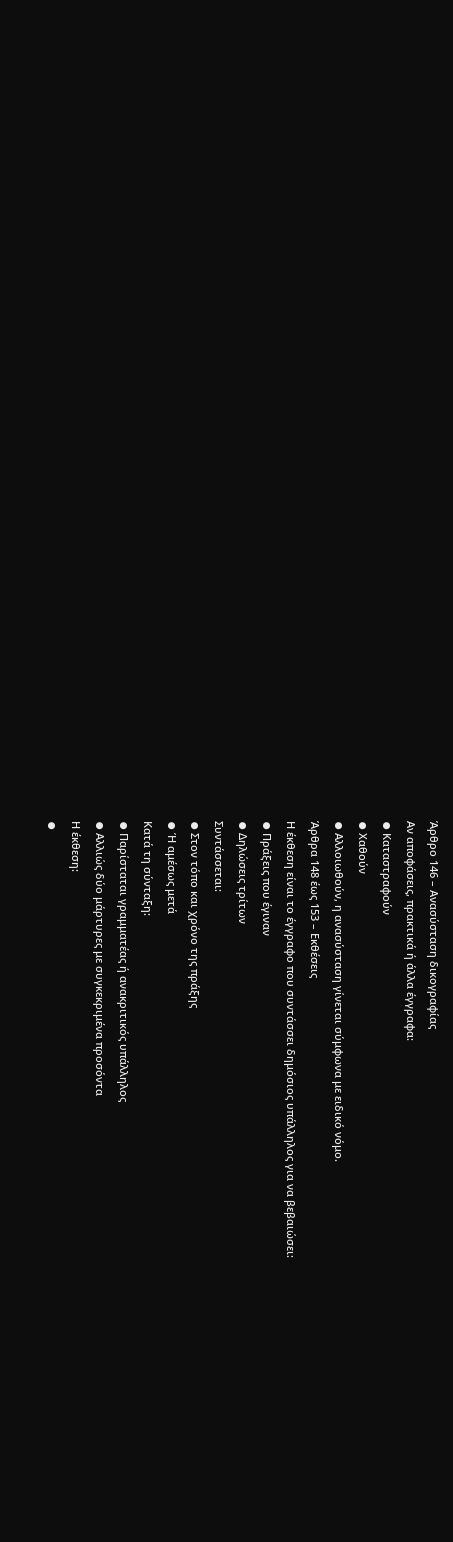Άρθρο 146 – Ανασύσταση δικογραφίας
Αν αποφάσεις, πρακτικά ή άλλα έγγραφα:
⦁ Καταστραφούν
⦁ Χαθούν
⦁ Αλλοιωθούν, η ανασύσταση γίνεται σύμφωνα με ειδικό νόμο.
Άρθρα 148 έως 153 – Εκθέσεις
Η έκθεση είναι το έγγραφο που συντάσσει δημόσιος υπάλληλος για να βεβαιώσει:
⦁ Πράξεις που έγιναν
⦁ Δηλώσεις τρίτων
Συντάσσεται:
⦁ Στον τόπο και χρόνο της πράξης
⦁ Ή αμέσως μετά
Κατά τη σύνταξη:
⦁ Παρίσταται γραμματέας ή ανακριτικός υπάλληλος
⦁ Αλλιώς δύο μάρτυρες με συγκεκριμένα προσόντα
Η έκθεση:
⦁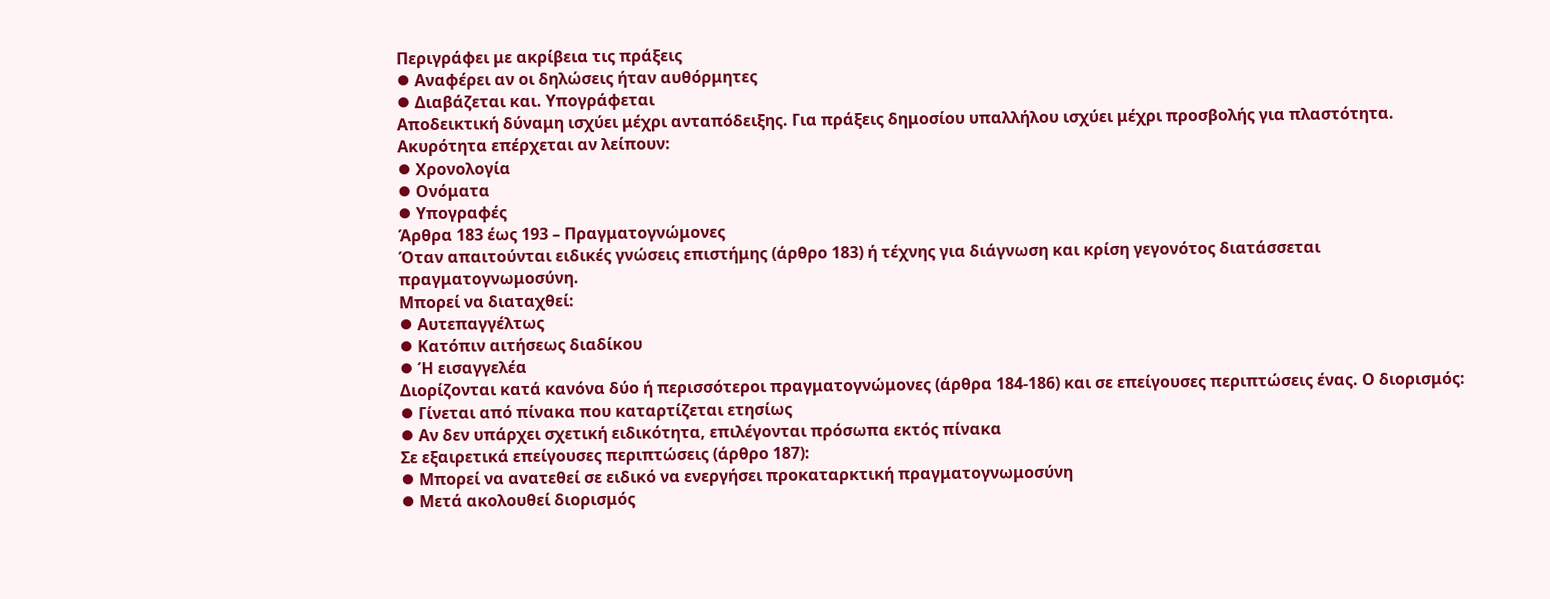Περιγράφει με ακρίβεια τις πράξεις
⦁ Αναφέρει αν οι δηλώσεις ήταν αυθόρμητες
⦁ Διαβάζεται και. Υπογράφεται
Αποδεικτική δύναμη ισχύει μέχρι ανταπόδειξης. Για πράξεις δημοσίου υπαλλήλου ισχύει μέχρι προσβολής για πλαστότητα.
Ακυρότητα επέρχεται αν λείπουν:
⦁ Χρονολογία
⦁ Ονόματα
⦁ Υπογραφές
Άρθρα 183 έως 193 – Πραγματογνώμονες
Όταν απαιτούνται ειδικές γνώσεις επιστήμης (άρθρο 183) ή τέχνης για διάγνωση και κρίση γεγονότος διατάσσεται πραγματογνωμοσύνη.
Μπορεί να διαταχθεί:
⦁ Αυτεπαγγέλτως
⦁ Κατόπιν αιτήσεως διαδίκου
⦁ Ή εισαγγελέα
Διορίζονται κατά κανόνα δύο ή περισσότεροι πραγματογνώμονες (άρθρα 184-186) και σε επείγουσες περιπτώσεις ένας. Ο διορισμός:
⦁ Γίνεται από πίνακα που καταρτίζεται ετησίως
⦁ Αν δεν υπάρχει σχετική ειδικότητα, επιλέγονται πρόσωπα εκτός πίνακα
Σε εξαιρετικά επείγουσες περιπτώσεις (άρθρο 187):
⦁ Μπορεί να ανατεθεί σε ειδικό να ενεργήσει προκαταρκτική πραγματογνωμοσύνη
⦁ Μετά ακολουθεί διορισμός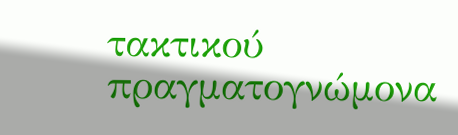τακτικού πραγματογνώμονα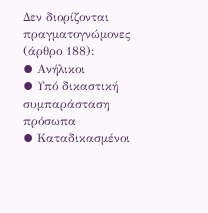Δεν διορίζονται πραγματογνώμονες (άρθρο 188):
⦁ Ανήλικοι
⦁ Υπό δικαστική συμπαράσταση πρόσωπα
⦁ Καταδικασμένοι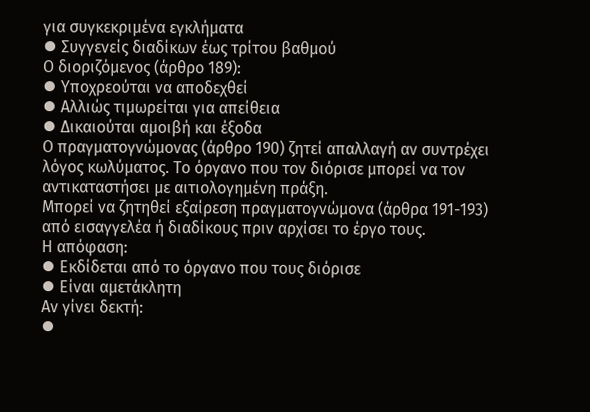για συγκεκριμένα εγκλήματα
⦁ Συγγενείς διαδίκων έως τρίτου βαθμού
Ο διοριζόμενος (άρθρο 189):
⦁ Υποχρεούται να αποδεχθεί
⦁ Αλλιώς τιμωρείται για απείθεια
⦁ Δικαιούται αμοιβή και έξοδα
Ο πραγματογνώμονας (άρθρο 190) ζητεί απαλλαγή αν συντρέχει λόγος κωλύματος. Το όργανο που τον διόρισε μπορεί να τον αντικαταστήσει με αιτιολογημένη πράξη.
Μπορεί να ζητηθεί εξαίρεση πραγματογνώμονα (άρθρα 191-193) από εισαγγελέα ή διαδίκους πριν αρχίσει το έργο τους.
Η απόφαση:
⦁ Εκδίδεται από το όργανο που τους διόρισε
⦁ Είναι αμετάκλητη
Αν γίνει δεκτή:
⦁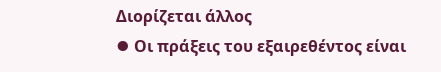Διορίζεται άλλος
⦁ Οι πράξεις του εξαιρεθέντος είναι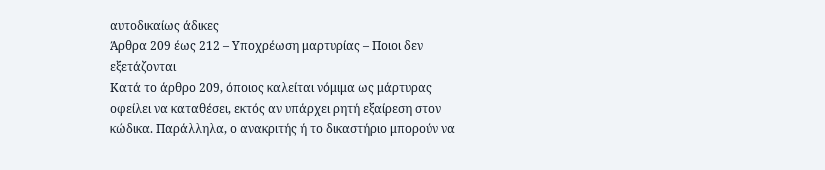αυτοδικαίως άδικες
Άρθρα 209 έως 212 – Υποχρέωση μαρτυρίας – Ποιοι δεν εξετάζονται
Κατά το άρθρο 209, όποιος καλείται νόμιμα ως μάρτυρας οφείλει να καταθέσει, εκτός αν υπάρχει ρητή εξαίρεση στον κώδικα. Παράλληλα, ο ανακριτής ή το δικαστήριο μπορούν να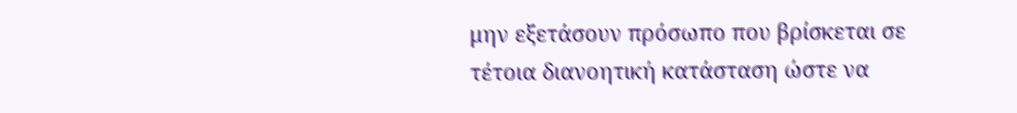μην εξετάσουν πρόσωπο που βρίσκεται σε τέτοια διανοητική κατάσταση ώστε να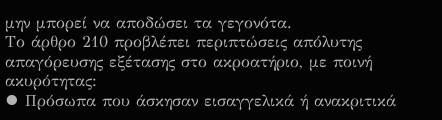μην μπορεί να αποδώσει τα γεγονότα.
Το άρθρο 210 προβλέπει περιπτώσεις απόλυτης απαγόρευσης εξέτασης στο ακροατήριο, με ποινή ακυρότητας:
⦁ Πρόσωπα που άσκησαν εισαγγελικά ή ανακριτικά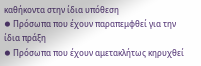καθήκοντα στην ίδια υπόθεση
⦁ Πρόσωπα που έχουν παραπεμφθεί για την ίδια πράξη
⦁ Πρόσωπα που έχουν αμετακλήτως κηρυχθεί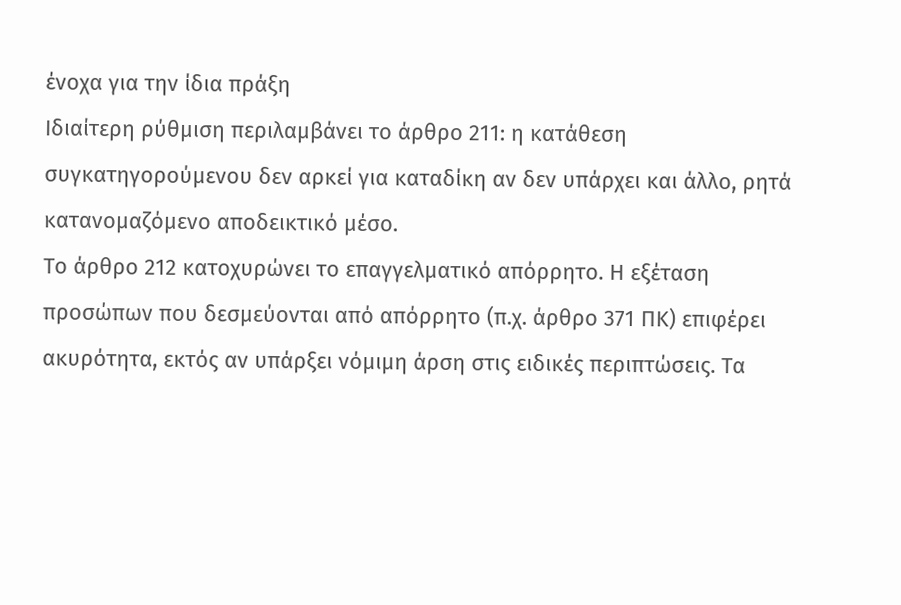ένοχα για την ίδια πράξη
Ιδιαίτερη ρύθμιση περιλαμβάνει το άρθρο 211: η κατάθεση συγκατηγορούμενου δεν αρκεί για καταδίκη αν δεν υπάρχει και άλλο, ρητά κατανομαζόμενο αποδεικτικό μέσο.
Το άρθρο 212 κατοχυρώνει το επαγγελματικό απόρρητο. Η εξέταση προσώπων που δεσμεύονται από απόρρητο (π.χ. άρθρο 371 ΠΚ) επιφέρει ακυρότητα, εκτός αν υπάρξει νόμιμη άρση στις ειδικές περιπτώσεις. Τα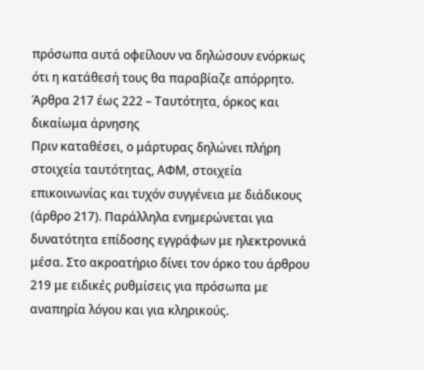πρόσωπα αυτά οφείλουν να δηλώσουν ενόρκως ότι η κατάθεσή τους θα παραβίαζε απόρρητο.
Άρθρα 217 έως 222 – Ταυτότητα, όρκος και δικαίωμα άρνησης
Πριν καταθέσει, ο μάρτυρας δηλώνει πλήρη στοιχεία ταυτότητας, ΑΦΜ, στοιχεία επικοινωνίας και τυχόν συγγένεια με διάδικους (άρθρο 217). Παράλληλα ενημερώνεται για δυνατότητα επίδοσης εγγράφων με ηλεκτρονικά μέσα. Στο ακροατήριο δίνει τον όρκο του άρθρου 219 με ειδικές ρυθμίσεις για πρόσωπα με αναπηρία λόγου και για κληρικούς.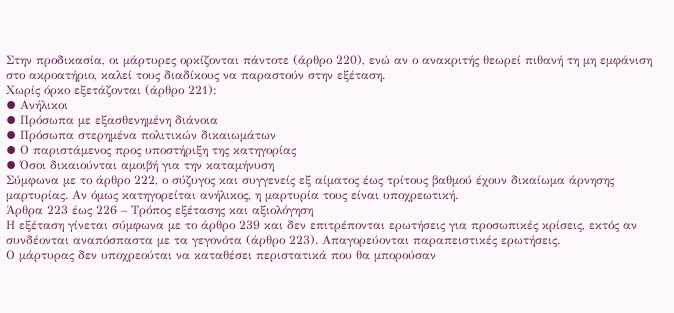Στην προδικασία, οι μάρτυρες ορκίζονται πάντοτε (άρθρο 220), ενώ αν ο ανακριτής θεωρεί πιθανή τη μη εμφάνιση στο ακροατήριο, καλεί τους διαδίκους να παραστούν στην εξέταση.
Χωρίς όρκο εξετάζονται (άρθρο 221):
⦁ Ανήλικοι
⦁ Πρόσωπα με εξασθενημένη διάνοια
⦁ Πρόσωπα στερημένα πολιτικών δικαιωμάτων
⦁ Ο παριστάμενος προς υποστήριξη της κατηγορίας
⦁ Όσοι δικαιούνται αμοιβή για την καταμήνυση
Σύμφωνα με το άρθρο 222, ο σύζυγος και συγγενείς εξ αίματος έως τρίτους βαθμού έχουν δικαίωμα άρνησης μαρτυρίας. Αν όμως κατηγορείται ανήλικος, η μαρτυρία τους είναι υποχρεωτική.
Άρθρα 223 έως 226 – Τρόπος εξέτασης και αξιολόγηση
Η εξέταση γίνεται σύμφωνα με το άρθρο 239 και δεν επιτρέπονται ερωτήσεις για προσωπικές κρίσεις, εκτός αν συνδέονται αναπόσπαστα με τα γεγονότα (άρθρο 223). Απαγορεύονται παραπειστικές ερωτήσεις.
Ο μάρτυρας δεν υποχρεούται να καταθέσει περιστατικά που θα μπορούσαν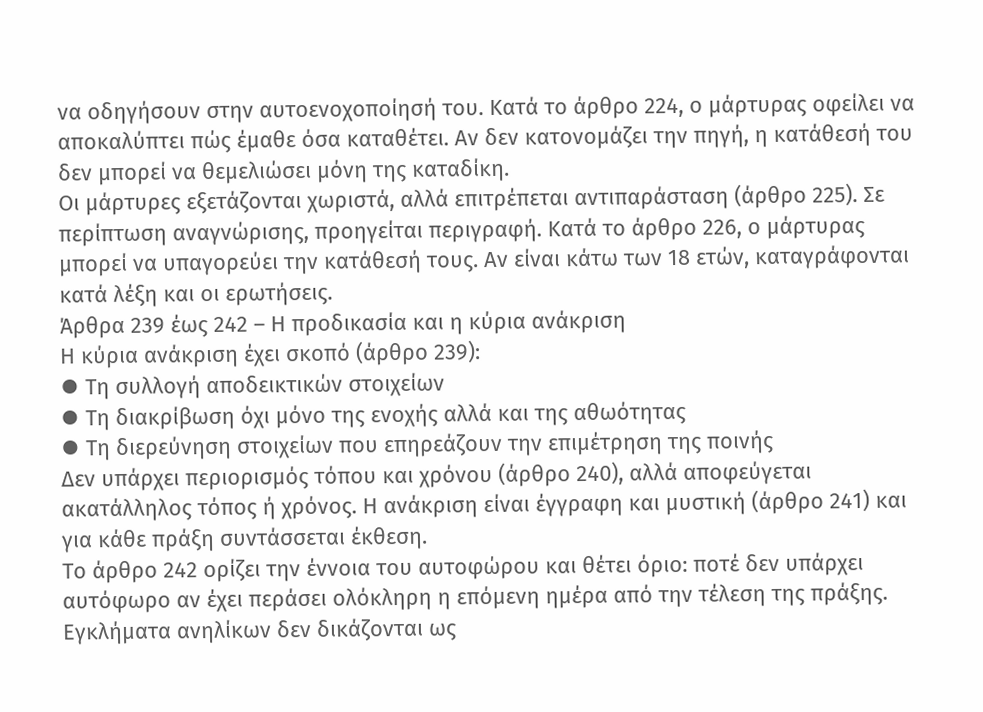να οδηγήσουν στην αυτοενοχοποίησή του. Κατά το άρθρο 224, ο μάρτυρας οφείλει να αποκαλύπτει πώς έμαθε όσα καταθέτει. Αν δεν κατονομάζει την πηγή, η κατάθεσή του δεν μπορεί να θεμελιώσει μόνη της καταδίκη.
Οι μάρτυρες εξετάζονται χωριστά, αλλά επιτρέπεται αντιπαράσταση (άρθρο 225). Σε περίπτωση αναγνώρισης, προηγείται περιγραφή. Κατά το άρθρο 226, ο μάρτυρας μπορεί να υπαγορεύει την κατάθεσή τους. Αν είναι κάτω των 18 ετών, καταγράφονται κατά λέξη και οι ερωτήσεις.
Άρθρα 239 έως 242 – Η προδικασία και η κύρια ανάκριση
Η κύρια ανάκριση έχει σκοπό (άρθρο 239):
⦁ Τη συλλογή αποδεικτικών στοιχείων
⦁ Τη διακρίβωση όχι μόνο της ενοχής αλλά και της αθωότητας
⦁ Τη διερεύνηση στοιχείων που επηρεάζουν την επιμέτρηση της ποινής
Δεν υπάρχει περιορισμός τόπου και χρόνου (άρθρο 240), αλλά αποφεύγεται ακατάλληλος τόπος ή χρόνος. Η ανάκριση είναι έγγραφη και μυστική (άρθρο 241) και για κάθε πράξη συντάσσεται έκθεση.
Το άρθρο 242 ορίζει την έννοια του αυτοφώρου και θέτει όριο: ποτέ δεν υπάρχει αυτόφωρο αν έχει περάσει ολόκληρη η επόμενη ημέρα από την τέλεση της πράξης. Εγκλήματα ανηλίκων δεν δικάζονται ως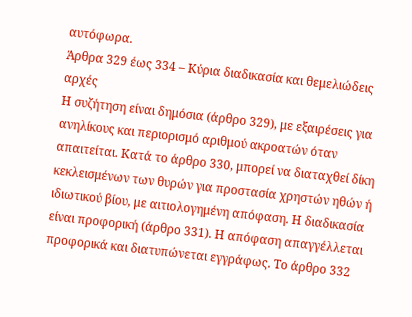αυτόφωρα.
Άρθρα 329 έως 334 – Κύρια διαδικασία και θεμελιώδεις αρχές
Η συζήτηση είναι δημόσια (άρθρο 329), με εξαιρέσεις για ανηλίκους και περιορισμό αριθμού ακροατών όταν απαιτείται. Κατά το άρθρο 330, μπορεί να διαταχθεί δίκη κεκλεισμένων των θυρών για προστασία χρηστών ηθών ή ιδιωτικού βίου, με αιτιολογημένη απόφαση. Η διαδικασία είναι προφορική (άρθρο 331). Η απόφαση απαγγέλλεται προφορικά και διατυπώνεται εγγράφως. Το άρθρο 332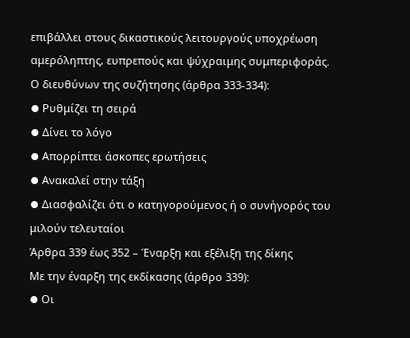επιβάλλει στους δικαστικούς λειτουργούς υποχρέωση αμερόληπτης, ευπρεπούς και ψύχραιμης συμπεριφοράς.
Ο διευθύνων της συζήτησης (άρθρα 333-334):
⦁ Ρυθμίζει τη σειρά
⦁ Δίνει το λόγο
⦁ Απορρίπτει άσκοπες ερωτήσεις
⦁ Ανακαλεί στην τάξη
⦁ Διασφαλίζει ότι ο κατηγορούμενος ή ο συνήγορός του μιλούν τελευταίοι
Άρθρα 339 έως 352 – Έναρξη και εξέλιξη της δίκης
Με την έναρξη της εκδίκασης (άρθρο 339):
⦁ Οι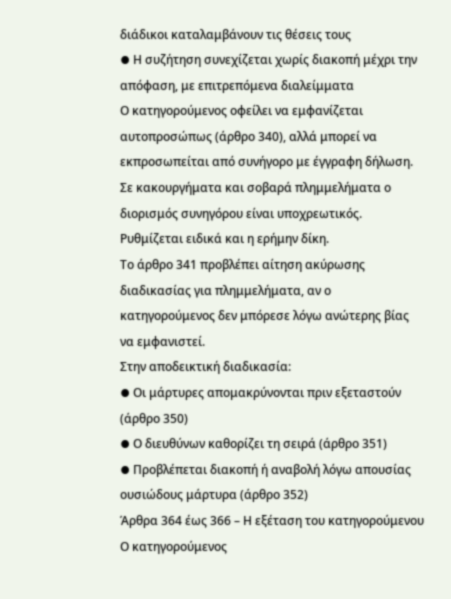διάδικοι καταλαμβάνουν τις θέσεις τους
⦁ Η συζήτηση συνεχίζεται χωρίς διακοπή μέχρι την απόφαση, με επιτρεπόμενα διαλείμματα
Ο κατηγορούμενος οφείλει να εμφανίζεται αυτοπροσώπως (άρθρο 340), αλλά μπορεί να εκπροσωπείται από συνήγορο με έγγραφη δήλωση. Σε κακουργήματα και σοβαρά πλημμελήματα ο διορισμός συνηγόρου είναι υποχρεωτικός. Ρυθμίζεται ειδικά και η ερήμην δίκη.
Το άρθρο 341 προβλέπει αίτηση ακύρωσης διαδικασίας για πλημμελήματα, αν ο κατηγορούμενος δεν μπόρεσε λόγω ανώτερης βίας να εμφανιστεί.
Στην αποδεικτική διαδικασία:
⦁ Οι μάρτυρες απομακρύνονται πριν εξεταστούν (άρθρο 350)
⦁ Ο διευθύνων καθορίζει τη σειρά (άρθρο 351)
⦁ Προβλέπεται διακοπή ή αναβολή λόγω απουσίας ουσιώδους μάρτυρα (άρθρο 352)
Άρθρα 364 έως 366 – Η εξέταση του κατηγορούμενου
Ο κατηγορούμενος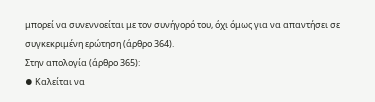μπορεί να συνεννοείται με τον συνήγορό του, όχι όμως για να απαντήσει σε συγκεκριμένη ερώτηση (άρθρο 364).
Στην απολογία (άρθρο 365):
⦁ Καλείται να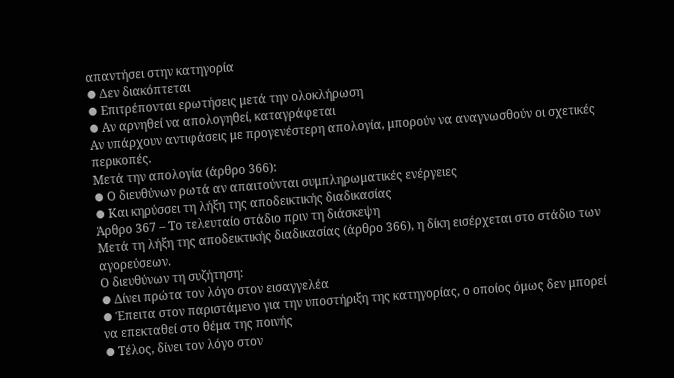απαντήσει στην κατηγορία
⦁ Δεν διακόπτεται
⦁ Επιτρέπονται ερωτήσεις μετά την ολοκλήρωση
⦁ Αν αρνηθεί να απολογηθεί, καταγράφεται
Αν υπάρχουν αντιφάσεις με προγενέστερη απολογία, μπορούν να αναγνωσθούν οι σχετικές περικοπές.
Μετά την απολογία (άρθρο 366):
⦁ Ο διευθύνων ρωτά αν απαιτούνται συμπληρωματικές ενέργειες
⦁ Και κηρύσσει τη λήξη της αποδεικτικής διαδικασίας
Άρθρο 367 – Το τελευταίο στάδιο πριν τη διάσκεψη
Μετά τη λήξη της αποδεικτικής διαδικασίας (άρθρο 366), η δίκη εισέρχεται στο στάδιο των αγορεύσεων.
Ο διευθύνων τη συζήτηση:
⦁ Δίνει πρώτα τον λόγο στον εισαγγελέα
⦁ Έπειτα στον παριστάμενο για την υποστήριξη της κατηγορίας, ο οποίος όμως δεν μπορεί να επεκταθεί στο θέμα της ποινής
⦁ Τέλος, δίνει τον λόγο στον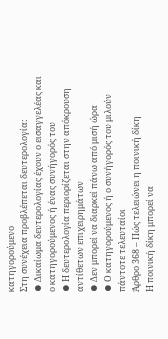κατηγορούμενο
Στη συνέχεια προβλέπεται δευτερολογία:
⦁ Δικαίωμα δευτερολογίας έχουν ο εισαγγελέας και ο κατηγορούμενος ή ένας συνήγορός του
⦁ Η δευτερολογία περιορίζεται στην απόκρουση αντίθετων επιχειρημάτων
⦁ Δεν μπορεί να διαρκεί πάνω από μισή ώρα
⦁ Ο κατηγορούμενος ή ο συνήγορός του μιλούν πάντοτε τελευταίοι
Άρθρο 368 – Πώς τελειώνει η ποινική δίκη
Η ποινική δίκη μπορεί να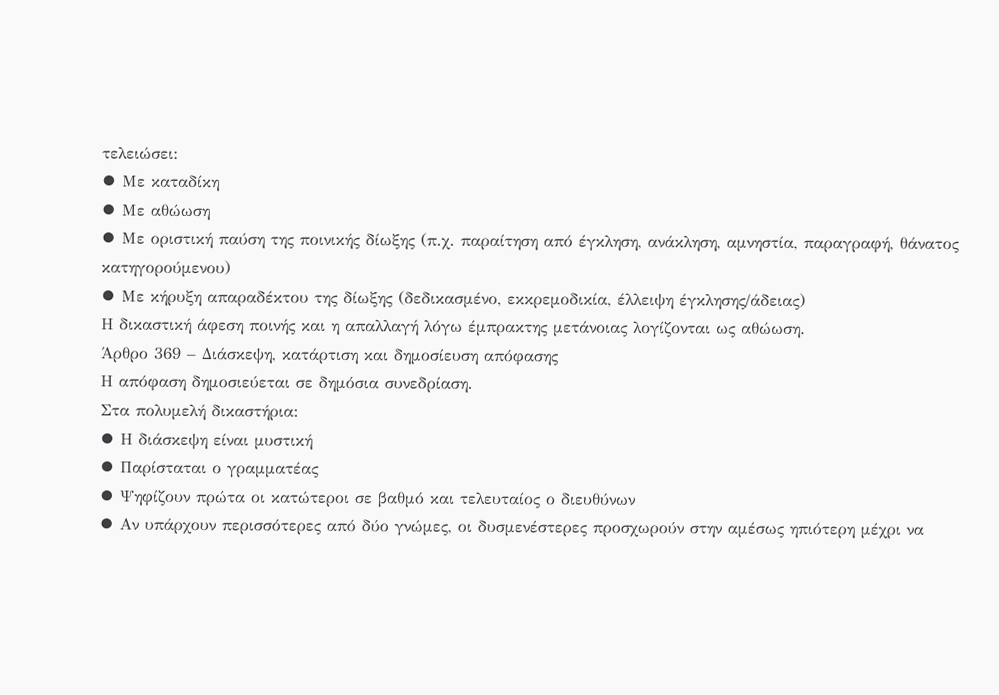τελειώσει:
⦁ Με καταδίκη
⦁ Με αθώωση
⦁ Με οριστική παύση της ποινικής δίωξης (π.χ. παραίτηση από έγκληση, ανάκληση, αμνηστία, παραγραφή, θάνατος κατηγορούμενου)
⦁ Με κήρυξη απαραδέκτου της δίωξης (δεδικασμένο, εκκρεμοδικία, έλλειψη έγκλησης/άδειας)
Η δικαστική άφεση ποινής και η απαλλαγή λόγω έμπρακτης μετάνοιας λογίζονται ως αθώωση.
Άρθρο 369 – Διάσκεψη, κατάρτιση και δημοσίευση απόφασης
Η απόφαση δημοσιεύεται σε δημόσια συνεδρίαση.
Στα πολυμελή δικαστήρια:
⦁ Η διάσκεψη είναι μυστική
⦁ Παρίσταται ο γραμματέας
⦁ Ψηφίζουν πρώτα οι κατώτεροι σε βαθμό και τελευταίος ο διευθύνων
⦁ Αν υπάρχουν περισσότερες από δύο γνώμες, οι δυσμενέστερες προσχωρούν στην αμέσως ηπιότερη μέχρι να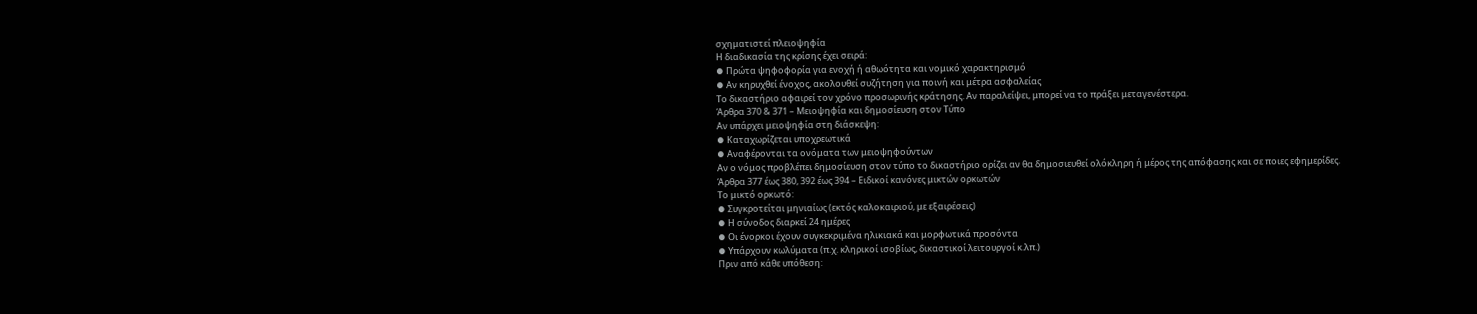σχηματιστεί πλειοψηφία
Η διαδικασία της κρίσης έχει σειρά:
⦁ Πρώτα ψηφοφορία για ενοχή ή αθωότητα και νομικό χαρακτηρισμό
⦁ Αν κηρυχθεί ένοχος, ακολουθεί συζήτηση για ποινή και μέτρα ασφαλείας
Το δικαστήριο αφαιρεί τον χρόνο προσωρινής κράτησης. Αν παραλείψει, μπορεί να το πράξει μεταγενέστερα.
Άρθρα 370 & 371 – Μειοψηφία και δημοσίευση στον Τύπο
Αν υπάρχει μειοψηφία στη διάσκεψη:
⦁ Καταχωρίζεται υποχρεωτικά
⦁ Αναφέρονται τα ονόματα των μειοψηφούντων
Αν ο νόμος προβλέπει δημοσίευση στον τύπο το δικαστήριο ορίζει αν θα δημοσιευθεί ολόκληρη ή μέρος της απόφασης και σε ποιες εφημερίδες.
Άρθρα 377 έως 380, 392 έως 394 – Ειδικοί κανόνες μικτών ορκωτών
Το μικτό ορκωτό:
⦁ Συγκροτείται μηνιαίως (εκτός καλοκαιριού, με εξαιρέσεις)
⦁ Η σύνοδος διαρκεί 24 ημέρες
⦁ Οι ένορκοι έχουν συγκεκριμένα ηλικιακά και μορφωτικά προσόντα
⦁ Υπάρχουν κωλύματα (π.χ. κληρικοί ισοβίως, δικαστικοί λειτουργοί κ.λπ.)
Πριν από κάθε υπόθεση: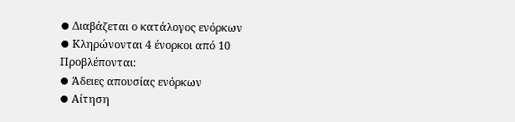⦁ Διαβάζεται ο κατάλογος ενόρκων
⦁ Κληρώνονται 4 ένορκοι από 10
Προβλέπονται:
⦁ Άδειες απουσίας ενόρκων
⦁ Αίτηση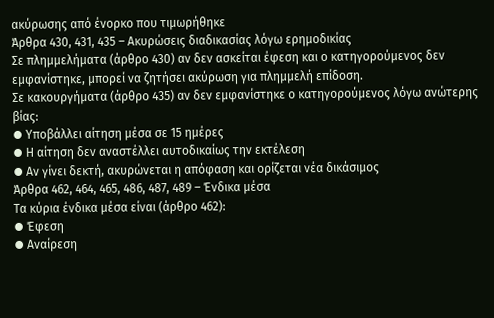ακύρωσης από ένορκο που τιμωρήθηκε
Άρθρα 430, 431, 435 – Ακυρώσεις διαδικασίας λόγω ερημοδικίας
Σε πλημμελήματα (άρθρο 430) αν δεν ασκείται έφεση και ο κατηγορούμενος δεν εμφανίστηκε, μπορεί να ζητήσει ακύρωση για πλημμελή επίδοση.
Σε κακουργήματα (άρθρο 435) αν δεν εμφανίστηκε ο κατηγορούμενος λόγω ανώτερης βίας:
⦁ Υποβάλλει αίτηση μέσα σε 15 ημέρες
⦁ Η αίτηση δεν αναστέλλει αυτοδικαίως την εκτέλεση
⦁ Αν γίνει δεκτή, ακυρώνεται η απόφαση και ορίζεται νέα δικάσιμος
Άρθρα 462, 464, 465, 486, 487, 489 – Ένδικα μέσα
Τα κύρια ένδικα μέσα είναι (άρθρο 462):
⦁ Έφεση
⦁ Αναίρεση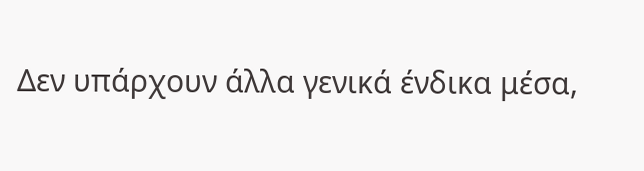Δεν υπάρχουν άλλα γενικά ένδικα μέσα,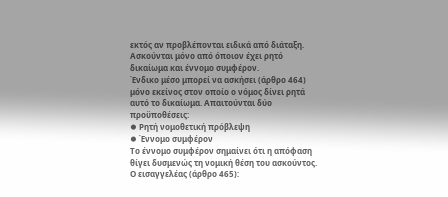εκτός αν προβλέπονται ειδικά από διάταξη. Ασκούνται μόνο από όποιον έχει ρητό δικαίωμα και έννομο συμφέρον.
Ένδικο μέσο μπορεί να ασκήσει (άρθρο 464) μόνο εκείνος στον οποίο ο νόμος δίνει ρητά αυτό το δικαίωμα. Απαιτούνται δύο προϋποθέσεις:
⦁ Ρητή νομοθετική πρόβλεψη
⦁ Έννομο συμφέρον
Το έννομο συμφέρον σημαίνει ότι η απόφαση θίγει δυσμενώς τη νομική θέση του ασκούντος.
Ο εισαγγελέας (άρθρο 465):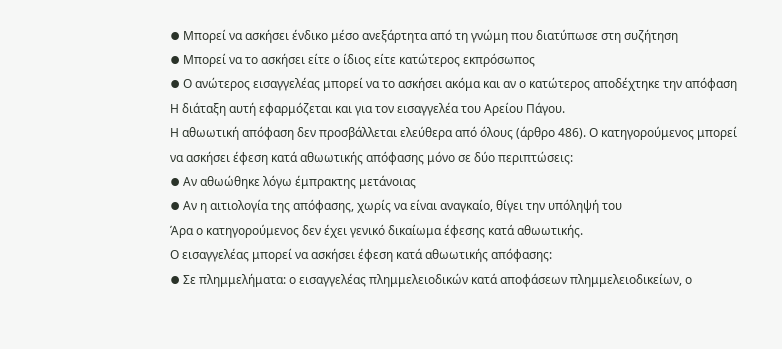⦁ Μπορεί να ασκήσει ένδικο μέσο ανεξάρτητα από τη γνώμη που διατύπωσε στη συζήτηση
⦁ Μπορεί να το ασκήσει είτε ο ίδιος είτε κατώτερος εκπρόσωπος
⦁ Ο ανώτερος εισαγγελέας μπορεί να το ασκήσει ακόμα και αν ο κατώτερος αποδέχτηκε την απόφαση
Η διάταξη αυτή εφαρμόζεται και για τον εισαγγελέα του Αρείου Πάγου.
Η αθωωτική απόφαση δεν προσβάλλεται ελεύθερα από όλους (άρθρο 486). Ο κατηγορούμενος μπορεί να ασκήσει έφεση κατά αθωωτικής απόφασης μόνο σε δύο περιπτώσεις:
⦁ Αν αθωώθηκε λόγω έμπρακτης μετάνοιας
⦁ Αν η αιτιολογία της απόφασης, χωρίς να είναι αναγκαίο, θίγει την υπόληψή του
Άρα ο κατηγορούμενος δεν έχει γενικό δικαίωμα έφεσης κατά αθωωτικής.
Ο εισαγγελέας μπορεί να ασκήσει έφεση κατά αθωωτικής απόφασης:
⦁ Σε πλημμελήματα: ο εισαγγελέας πλημμελειοδικών κατά αποφάσεων πλημμελειοδικείων, ο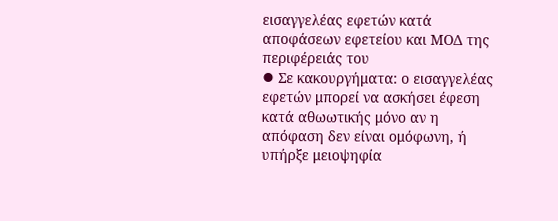εισαγγελέας εφετών κατά αποφάσεων εφετείου και ΜΟΔ της περιφέρειάς του
⦁ Σε κακουργήματα: ο εισαγγελέας εφετών μπορεί να ασκήσει έφεση κατά αθωωτικής μόνο αν η απόφαση δεν είναι ομόφωνη, ή υπήρξε μειοψηφία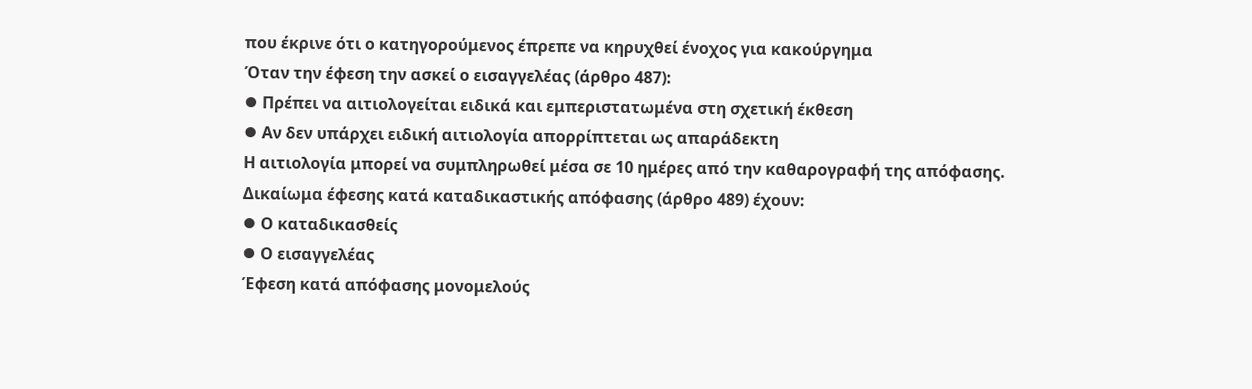που έκρινε ότι ο κατηγορούμενος έπρεπε να κηρυχθεί ένοχος για κακούργημα
Όταν την έφεση την ασκεί ο εισαγγελέας (άρθρο 487):
⦁ Πρέπει να αιτιολογείται ειδικά και εμπεριστατωμένα στη σχετική έκθεση
⦁ Αν δεν υπάρχει ειδική αιτιολογία απορρίπτεται ως απαράδεκτη
Η αιτιολογία μπορεί να συμπληρωθεί μέσα σε 10 ημέρες από την καθαρογραφή της απόφασης.
Δικαίωμα έφεσης κατά καταδικαστικής απόφασης (άρθρο 489) έχουν:
⦁ Ο καταδικασθείς
⦁ Ο εισαγγελέας
Έφεση κατά απόφασης μονομελούς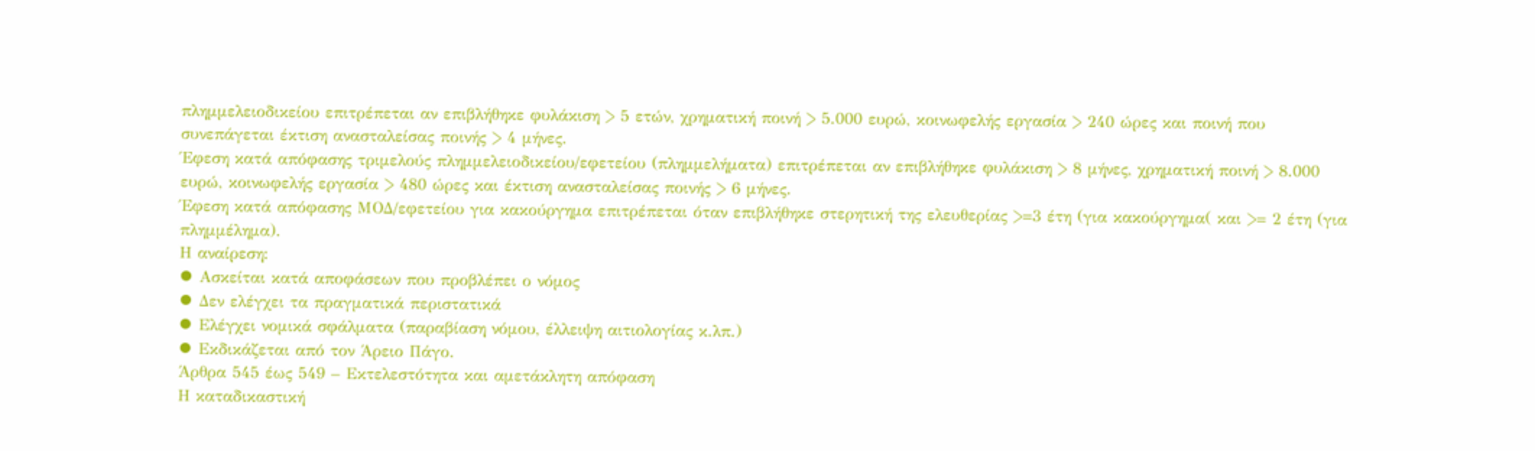πλημμελειοδικείου επιτρέπεται αν επιβλήθηκε φυλάκιση > 5 ετών, χρηματική ποινή > 5.000 ευρώ, κοινωφελής εργασία > 240 ώρες και ποινή που συνεπάγεται έκτιση ανασταλείσας ποινής > 4 μήνες.
Έφεση κατά απόφασης τριμελούς πλημμελειοδικείου/εφετείου (πλημμελήματα) επιτρέπεται αν επιβλήθηκε φυλάκιση > 8 μήνες, χρηματική ποινή > 8.000 ευρώ, κοινωφελής εργασία > 480 ώρες και έκτιση ανασταλείσας ποινής > 6 μήνες.
Έφεση κατά απόφασης ΜΟΔ/εφετείου για κακούργημα επιτρέπεται όταν επιβλήθηκε στερητική της ελευθερίας >=3 έτη (για κακούργημα( και >= 2 έτη (για πλημμέλημα).
Η αναίρεση:
⦁ Ασκείται κατά αποφάσεων που προβλέπει ο νόμος
⦁ Δεν ελέγχει τα πραγματικά περιστατικά
⦁ Ελέγχει νομικά σφάλματα (παραβίαση νόμου, έλλειψη αιτιολογίας κ.λπ.)
⦁ Εκδικάζεται από τον Άρειο Πάγο.
Άρθρα 545 έως 549 – Εκτελεστότητα και αμετάκλητη απόφαση
Η καταδικαστική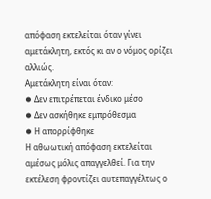απόφαση εκτελείται όταν γίνει αμετάκλητη, εκτός κι αν ο νόμος ορίζει αλλιώς.
Αμετάκλητη είναι όταν:
⦁ Δεν επιτρέπεται ένδικο μέσο
⦁ Δεν ασκήθηκε εμπρόθεσμα
⦁ Η απορρίφθηκε
Η αθωωτική απόφαση εκτελείται αμέσως μόλις απαγγελθεί. Για την εκτέλεση φροντίζει αυτεπαγγέλτως ο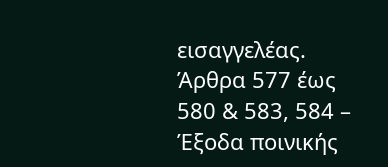εισαγγελέας.
Άρθρα 577 έως 580 & 583, 584 – Έξοδα ποινικής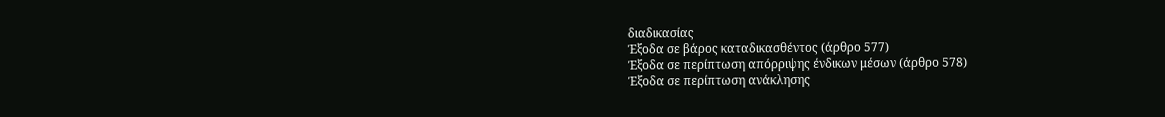διαδικασίας
Έξοδα σε βάρος καταδικασθέντος (άρθρο 577)
Έξοδα σε περίπτωση απόρριψης ένδικων μέσων (άρθρο 578)
Έξοδα σε περίπτωση ανάκλησης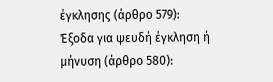έγκλησης (άρθρο 579):
Έξοδα για ψευδή έγκληση ή μήνυση (άρθρο 580):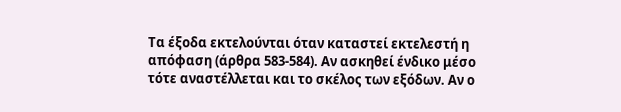Τα έξοδα εκτελούνται όταν καταστεί εκτελεστή η απόφαση (άρθρα 583-584). Αν ασκηθεί ένδικο μέσο τότε αναστέλλεται και το σκέλος των εξόδων. Αν ο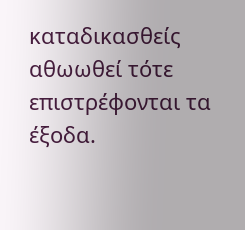καταδικασθείς αθωωθεί τότε επιστρέφονται τα έξοδα.